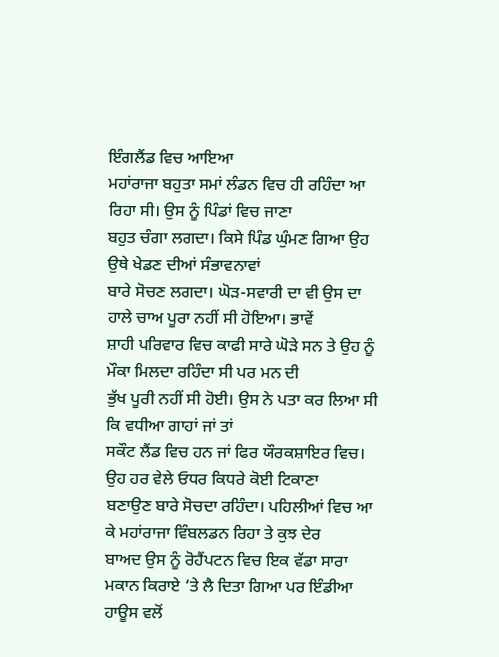ਇੰਗਲੈਂਡ ਵਿਚ ਆਇਆ
ਮਹਾਂਰਾਜਾ ਬਹੁਤਾ ਸਮਾਂ ਲੰਡਨ ਵਿਚ ਹੀ ਰਹਿੰਦਾ ਆ ਰਿਹਾ ਸੀ। ਉਸ ਨੂੰ ਪਿੰਡਾਂ ਵਿਚ ਜਾਣਾ
ਬਹੁਤ ਚੰਗਾ ਲਗਦਾ। ਕਿਸੇ ਪਿੰਡ ਘੁੰਮਣ ਗਿਆ ਉਹ ਉਥੇ ਖੇਡਣ ਦੀਆਂ ਸੰਭਾਵਨਾਵਾਂ
ਬਾਰੇ ਸੋਚਣ ਲਗਦਾ। ਘੋੜ-ਸਵਾਰੀ ਦਾ ਵੀ ਉਸ ਦਾ ਹਾਲੇ ਚਾਅ ਪੂਰਾ ਨਹੀਂ ਸੀ ਹੋਇਆ। ਭਾਵੇਂ
ਸ਼ਾਹੀ ਪਰਿਵਾਰ ਵਿਚ ਕਾਫੀ ਸਾਰੇ ਘੋੜੇ ਸਨ ਤੇ ਉਹ ਨੂੰ ਮੌਕਾ ਮਿਲਦਾ ਰਹਿੰਦਾ ਸੀ ਪਰ ਮਨ ਦੀ
ਭੁੱਖ ਪੂਰੀ ਨਹੀਂ ਸੀ ਹੋਈ। ਉਸ ਨੇ ਪਤਾ ਕਰ ਲਿਆ ਸੀ ਕਿ ਵਧੀਆ ਗਾਹਾਂ ਜਾਂ ਤਾਂ
ਸਕੌਟ ਲੈਂਡ ਵਿਚ ਹਨ ਜਾਂ ਫਿਰ ਯੌਰਕਸ਼ਾਇਰ ਵਿਚ। ਉਹ ਹਰ ਵੇਲੇ ਓਧਰ ਕਿਧਰੇ ਕੋਈ ਟਿਕਾਣਾ
ਬਣਾਉਣ ਬਾਰੇ ਸੋਚਦਾ ਰਹਿੰਦਾ। ਪਹਿਲੀਆਂ ਵਿਚ ਆ ਕੇ ਮਹਾਂਰਾਜਾ ਵਿੰਬਲਡਨ ਰਿਹਾ ਤੇ ਕੁਝ ਦੇਰ
ਬਾਅਦ ਉਸ ਨੂੰ ਰੋਹੈਂਪਟਨ ਵਿਚ ਇਕ ਵੱਡਾ ਸਾਰਾ ਮਕਾਨ ਕਿਰਾਏ ‘ਤੇ ਲੈ ਦਿਤਾ ਗਿਆ ਪਰ ਇੰਡੀਆ
ਹਾਊਸ ਵਲੋਂ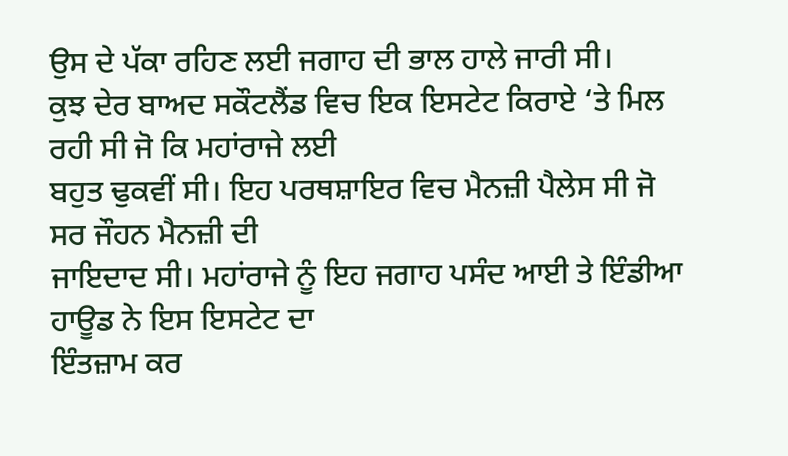ਉਸ ਦੇ ਪੱਕਾ ਰਹਿਣ ਲਈ ਜਗਾਹ ਦੀ ਭਾਲ ਹਾਲੇ ਜਾਰੀ ਸੀ।
ਕੁਝ ਦੇਰ ਬਾਅਦ ਸਕੌਟਲੈਂਡ ਵਿਚ ਇਕ ਇਸਟੇਟ ਕਿਰਾਏ ‘ਤੇ ਮਿਲ ਰਹੀ ਸੀ ਜੋ ਕਿ ਮਹਾਂਰਾਜੇ ਲਈ
ਬਹੁਤ ਢੁਕਵੀਂ ਸੀ। ਇਹ ਪਰਥਸ਼ਾਇਰ ਵਿਚ ਮੈਨਜ਼ੀ ਪੈਲੇਸ ਸੀ ਜੋ ਸਰ ਜੌਹਨ ਮੈਨਜ਼ੀ ਦੀ
ਜਾਇਦਾਦ ਸੀ। ਮਹਾਂਰਾਜੇ ਨੂੰ ਇਹ ਜਗਾਹ ਪਸੰਦ ਆਈ ਤੇ ਇੰਡੀਆ ਹਾਊਡ ਨੇ ਇਸ ਇਸਟੇਟ ਦਾ
ਇੰਤਜ਼ਾਮ ਕਰ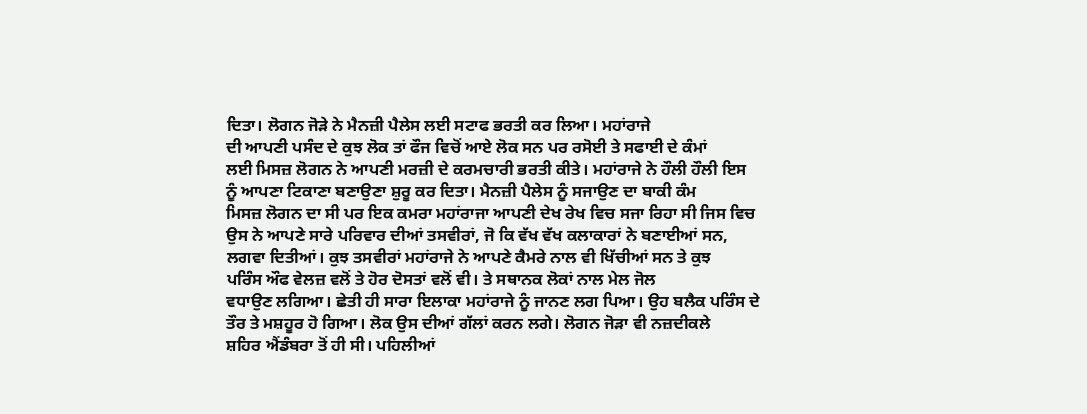ਦਿਤਾ। ਲੋਗਨ ਜੋੜੇ ਨੇ ਮੈਨਜ਼ੀ ਪੈਲੇਸ ਲਈ ਸਟਾਫ ਭਰਤੀ ਕਰ ਲਿਆ। ਮਹਾਂਰਾਜੇ
ਦੀ ਆਪਣੀ ਪਸੰਦ ਦੇ ਕੁਝ ਲੋਕ ਤਾਂ ਫੌਜ ਵਿਚੋਂ ਆਏ ਲੋਕ ਸਨ ਪਰ ਰਸੋਈ ਤੇ ਸਫਾਈ ਦੇ ਕੰਮਾਂ
ਲਈ ਮਿਸਜ਼ ਲੋਗਨ ਨੇ ਆਪਣੀ ਮਰਜ਼ੀ ਦੇ ਕਰਮਚਾਰੀ ਭਰਤੀ ਕੀਤੇ। ਮਹਾਂਰਾਜੇ ਨੇ ਹੌਲੀ ਹੌਲੀ ਇਸ
ਨੂੰ ਆਪਣਾ ਟਿਕਾਣਾ ਬਣਾਉਣਾ ਸ਼ੁਰੂ ਕਰ ਦਿਤਾ। ਮੈਨਜ਼ੀ ਪੈਲੇਸ ਨੂੰ ਸਜਾਉਣ ਦਾ ਬਾਕੀ ਕੰਮ
ਮਿਸਜ਼ ਲੋਗਨ ਦਾ ਸੀ ਪਰ ਇਕ ਕਮਰਾ ਮਹਾਂਰਾਜਾ ਆਪਣੀ ਦੇਖ ਰੇਖ ਵਿਚ ਸਜਾ ਰਿਹਾ ਸੀ ਜਿਸ ਵਿਚ
ਉਸ ਨੇ ਆਪਣੇ ਸਾਰੇ ਪਰਿਵਾਰ ਦੀਆਂ ਤਸਵੀਰਾਂ, ਜੋ ਕਿ ਵੱਖ ਵੱਖ ਕਲਾਕਾਰਾਂ ਨੇ ਬਣਾਈਆਂ ਸਨ,
ਲਗਵਾ ਦਿਤੀਆਂ। ਕੁਝ ਤਸਵੀਰਾਂ ਮਹਾਂਰਾਜੇ ਨੇ ਆਪਣੇ ਕੈਮਰੇ ਨਾਲ ਵੀ ਖਿੱਚੀਆਂ ਸਨ ਤੇ ਕੁਝ
ਪਰਿੰਸ ਔਫ ਵੇਲਜ਼ ਵਲੋਂ ਤੇ ਹੋਰ ਦੋਸਤਾਂ ਵਲੋਂ ਵੀ। ਤੇ ਸਥਾਨਕ ਲੋਕਾਂ ਨਾਲ ਮੇਲ ਜੋਲ
ਵਧਾਉਣ ਲਗਿਆ। ਛੇਤੀ ਹੀ ਸਾਰਾ ਇਲਾਕਾ ਮਹਾਂਰਾਜੇ ਨੂੰ ਜਾਨਣ ਲਗ ਪਿਆ। ਉਹ ਬਲੈਕ ਪਰਿੰਸ ਦੇ
ਤੌਰ ਤੇ ਮਸ਼ਹੂਰ ਹੋ ਗਿਆ। ਲੋਕ ਉਸ ਦੀਆਂ ਗੱਲਾਂ ਕਰਨ ਲਗੇ। ਲੋਗਨ ਜੋੜਾ ਵੀ ਨਜ਼ਦੀਕਲੇ
ਸ਼ਹਿਰ ਐਂਡੰਬਰਾ ਤੋਂ ਹੀ ਸੀ। ਪਹਿਲੀਆਂ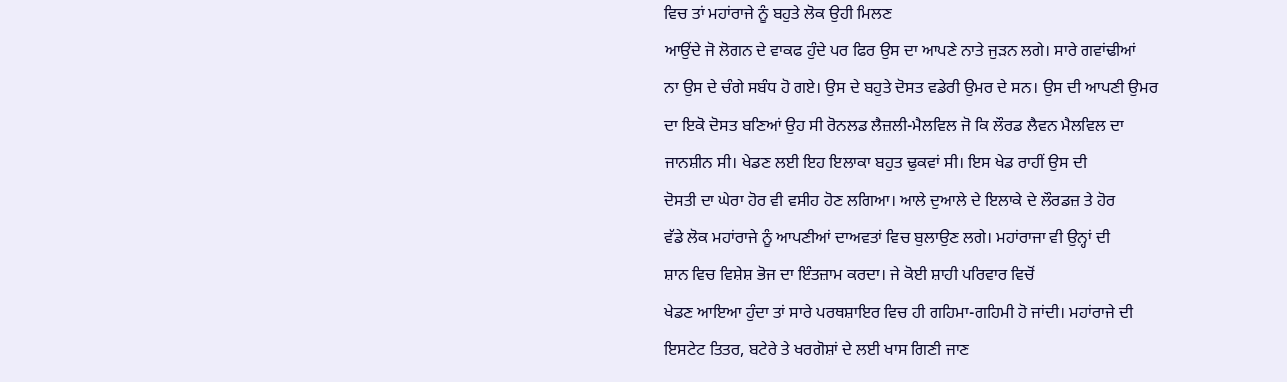ਵਿਚ ਤਾਂ ਮਹਾਂਰਾਜੇ ਨੂੰ ਬਹੁਤੇ ਲੋਕ ਉਹੀ ਮਿਲਣ
ਆਉਂਦੇ ਜੋ ਲੋਗਨ ਦੇ ਵਾਕਫ ਹੁੰਦੇ ਪਰ ਫਿਰ ਉਸ ਦਾ ਆਪਣੇ ਨਾਤੇ ਜੁੜਨ ਲਗੇ। ਸਾਰੇ ਗਵਾਂਢੀਆਂ
ਨਾ ਉਸ ਦੇ ਚੰਗੇ ਸਬੰਧ ਹੋ ਗਏ। ਉਸ ਦੇ ਬਹੁਤੇ ਦੋਸਤ ਵਡੇਰੀ ਉਮਰ ਦੇ ਸਨ। ਉਸ ਦੀ ਆਪਣੀ ਉਮਰ
ਦਾ ਇਕੋ ਦੋਸਤ ਬਣਿਆਂ ਉਹ ਸੀ ਰੋਨਲਡ ਲੈਜ਼ਲੀ-ਮੈਲਵਿਲ ਜੋ ਕਿ ਲੌਰਡ ਲੈਵਨ ਮੈਲਵਿਲ ਦਾ
ਜਾਨਸ਼ੀਨ ਸੀ। ਖੇਡਣ ਲਈ ਇਹ ਇਲਾਕਾ ਬਹੁਤ ਢੁਕਵਾਂ ਸੀ। ਇਸ ਖੇਡ ਰਾਹੀਂ ਉਸ ਦੀ
ਦੋਸਤੀ ਦਾ ਘੇਰਾ ਹੋਰ ਵੀ ਵਸੀਹ ਹੋਣ ਲਗਿਆ। ਆਲੇ ਦੁਆਲੇ ਦੇ ਇਲਾਕੇ ਦੇ ਲੌਰਡਜ਼ ਤੇ ਹੋਰ
ਵੱਡੇ ਲੋਕ ਮਹਾਂਰਾਜੇ ਨੂੰ ਆਪਣੀਆਂ ਦਾਅਵਤਾਂ ਵਿਚ ਬੁਲਾਉਣ ਲਗੇ। ਮਹਾਂਰਾਜਾ ਵੀ ਉਨ੍ਹਾਂ ਦੀ
ਸ਼ਾਨ ਵਿਚ ਵਿਸ਼ੇਸ਼ ਭੋਜ ਦਾ ਇੰਤਜ਼ਾਮ ਕਰਦਾ। ਜੇ ਕੋਈ ਸ਼ਾਹੀ ਪਰਿਵਾਰ ਵਿਚੋਂ
ਖੇਡਣ ਆਇਆ ਹੁੰਦਾ ਤਾਂ ਸਾਰੇ ਪਰਥਸ਼ਾਇਰ ਵਿਚ ਹੀ ਗਹਿਮਾ-ਗਹਿਮੀ ਹੋ ਜਾਂਦੀ। ਮਹਾਂਰਾਜੇ ਦੀ
ਇਸਟੇਟ ਤਿਤਰ, ਬਟੇਰੇ ਤੇ ਖਰਗੋਸ਼ਾਂ ਦੇ ਲਈ ਖਾਸ ਗਿਣੀ ਜਾਣ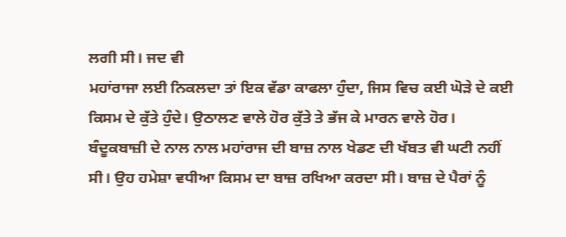ਲਗੀ ਸੀ। ਜਦ ਵੀ
ਮਹਾਂਰਾਜਾ ਲਈ ਨਿਕਲਦਾ ਤਾਂ ਇਕ ਵੱਡਾ ਕਾਫਲਾ ਹੁੰਦਾ, ਜਿਸ ਵਿਚ ਕਈ ਘੋੜੇ ਦੇ ਕਈ
ਕਿਸਮ ਦੇ ਕੁੱਤੇ ਹੁੰਦੇ। ਉਠਾਲਣ ਵਾਲੇ ਹੋਰ ਕੁੱਤੇ ਤੇ ਭੱਜ ਕੇ ਮਾਰਨ ਵਾਲੇ ਹੋਰ।
ਬੰਦੂਕਬਾਜ਼ੀ ਦੇ ਨਾਲ ਨਾਲ ਮਹਾਂਰਾਜ ਦੀ ਬਾਜ਼ ਨਾਲ ਖੇਡਣ ਦੀ ਖੱਬਤ ਵੀ ਘਟੀ ਨਹੀਂ
ਸੀ। ਉਹ ਹਮੇਸ਼ਾ ਵਧੀਆ ਕਿਸਮ ਦਾ ਬਾਜ਼ ਰਖਿਆ ਕਰਦਾ ਸੀ। ਬਾਜ਼ ਦੇ ਪੈਰਾਂ ਨੂੰ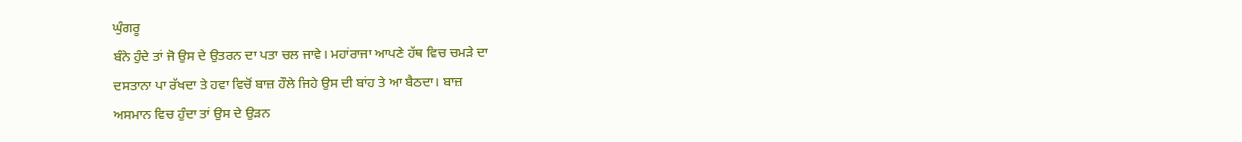ਘੁੰਗਰੂ
ਬੰਨੇ ਹੁੰਦੇ ਤਾਂ ਜੋ ਉਸ ਦੇ ਉਤਰਨ ਦਾ ਪਤਾ ਚਲ ਜਾਵੇ। ਮਹਾਂਰਾਜਾ ਆਪਣੇ ਹੱਥ ਵਿਚ ਚਮੜੇ ਦਾ
ਦਸਤਾਨਾ ਪਾ ਰੱਖਦਾ ਤੇ ਹਵਾ ਵਿਚੋਂ ਬਾਜ਼ ਹੌਲੇ ਜਿਹੇ ਉਸ ਦੀ ਬਾਂਹ ਤੇ ਆ ਬੈਠਦਾ। ਬਾਜ਼
ਅਸਮਾਨ ਵਿਚ ਹੁੰਦਾ ਤਾਂ ਉਸ ਦੇ ਉੜਨ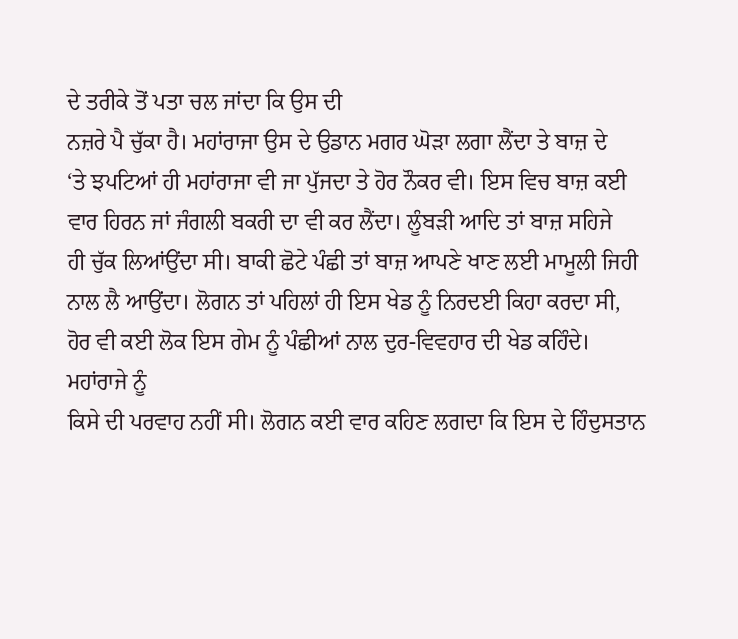ਦੇ ਤਰੀਕੇ ਤੋਂ ਪਤਾ ਚਲ ਜਾਂਦਾ ਕਿ ਉਸ ਦੀ
ਨਜ਼ਰੇ ਪੈ ਚੁੱਕਾ ਹੈ। ਮਹਾਂਰਾਜਾ ਉਸ ਦੇ ਉਡਾਨ ਮਗਰ ਘੋੜਾ ਲਗਾ ਲੈਂਦਾ ਤੇ ਬਾਜ਼ ਦੇ
‘ਤੇ ਝਪਟਿਆਂ ਹੀ ਮਹਾਂਰਾਜਾ ਵੀ ਜਾ ਪੁੱਜਦਾ ਤੇ ਹੋਰ ਨੌਕਰ ਵੀ। ਇਸ ਵਿਚ ਬਾਜ਼ ਕਈ
ਵਾਰ ਹਿਰਨ ਜਾਂ ਜੰਗਲੀ ਬਕਰੀ ਦਾ ਵੀ ਕਰ ਲੈਂਦਾ। ਲੂੰਬੜੀ ਆਦਿ ਤਾਂ ਬਾਜ਼ ਸਹਿਜੇ
ਹੀ ਚੁੱਕ ਲਿਆਂਉਂਦਾ ਸੀ। ਬਾਕੀ ਛੋਟੇ ਪੰਛੀ ਤਾਂ ਬਾਜ਼ ਆਪਣੇ ਖਾਣ ਲਈ ਮਾਮੂਲੀ ਜਿਹੀ
ਨਾਲ ਲੈ ਆਉਂਦਾ। ਲੋਗਨ ਤਾਂ ਪਹਿਲਾਂ ਹੀ ਇਸ ਖੇਡ ਨੂੰ ਨਿਰਦਈ ਕਿਹਾ ਕਰਦਾ ਸੀ,
ਹੋਰ ਵੀ ਕਈ ਲੋਕ ਇਸ ਗੇਮ ਨੂੰ ਪੰਛੀਆਂ ਨਾਲ ਦੁਰ-ਵਿਵਹਾਰ ਦੀ ਖੇਡ ਕਹਿੰਦੇ। ਮਹਾਂਰਾਜੇ ਨੂੰ
ਕਿਸੇ ਦੀ ਪਰਵਾਹ ਨਹੀਂ ਸੀ। ਲੋਗਨ ਕਈ ਵਾਰ ਕਹਿਣ ਲਗਦਾ ਕਿ ਇਸ ਦੇ ਹਿੰਦੁਸਤਾਨ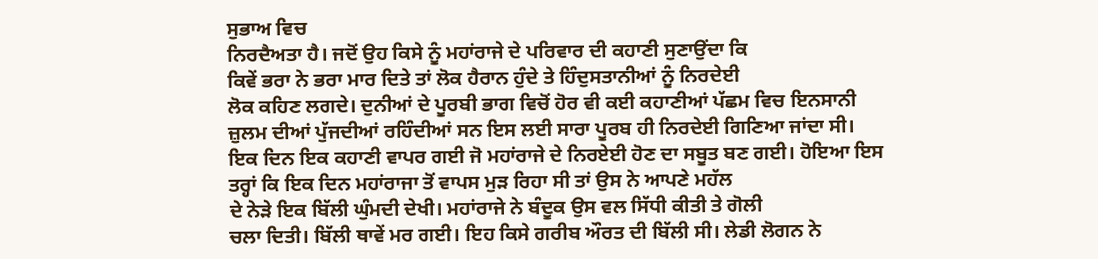ਸੁਭਾਅ ਵਿਚ
ਨਿਰਦੈਅਤਾ ਹੈ। ਜਦੋਂ ਉਹ ਕਿਸੇ ਨੂੰ ਮਹਾਂਰਾਜੇ ਦੇ ਪਰਿਵਾਰ ਦੀ ਕਹਾਣੀ ਸੁਣਾਉਂਦਾ ਕਿ
ਕਿਵੇਂ ਭਰਾ ਨੇ ਭਰਾ ਮਾਰ ਦਿਤੇ ਤਾਂ ਲੋਕ ਹੈਰਾਨ ਹੁੰਦੇ ਤੇ ਹਿੰਦੁਸਤਾਨੀਆਂ ਨੂੰ ਨਿਰਦੇਈ
ਲੋਕ ਕਹਿਣ ਲਗਦੇ। ਦੁਨੀਆਂ ਦੇ ਪੂਰਬੀ ਭਾਗ ਵਿਚੋਂ ਹੋਰ ਵੀ ਕਈ ਕਹਾਣੀਆਂ ਪੱਛਮ ਵਿਚ ਇਨਸਾਨੀ
ਜ਼ੁਲਮ ਦੀਆਂ ਪੁੱਜਦੀਆਂ ਰਹਿੰਦੀਆਂ ਸਨ ਇਸ ਲਈ ਸਾਰਾ ਪੂਰਬ ਹੀ ਨਿਰਦੇਈ ਗਿਣਿਆ ਜਾਂਦਾ ਸੀ।
ਇਕ ਦਿਨ ਇਕ ਕਹਾਣੀ ਵਾਪਰ ਗਈ ਜੋ ਮਹਾਂਰਾਜੇ ਦੇ ਨਿਰਏਈ ਹੋਣ ਦਾ ਸਬੂਤ ਬਣ ਗਈ। ਹੋਇਆ ਇਸ
ਤਰ੍ਹਾਂ ਕਿ ਇਕ ਦਿਨ ਮਹਾਂਰਾਜਾ ਤੋਂ ਵਾਪਸ ਮੁੜ ਰਿਹਾ ਸੀ ਤਾਂ ਉਸ ਨੇ ਆਪਣੇ ਮਹੱਲ
ਦੇ ਨੇੜੇ ਇਕ ਬਿੱਲੀ ਘੁੰਮਦੀ ਦੇਖੀ। ਮਹਾਂਰਾਜੇ ਨੇ ਬੰਦੂਕ ਉਸ ਵਲ ਸਿੱਧੀ ਕੀਤੀ ਤੇ ਗੋਲੀ
ਚਲਾ ਦਿਤੀ। ਬਿੱਲੀ ਥਾਵੇਂ ਮਰ ਗਈ। ਇਹ ਕਿਸੇ ਗਰੀਬ ਔਰਤ ਦੀ ਬਿੱਲੀ ਸੀ। ਲੇਡੀ ਲੋਗਨ ਨੇ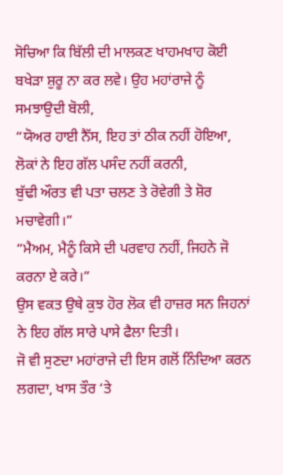ਸੋਚਿਆ ਕਿ ਬਿੱਲੀ ਦੀ ਮਾਲਕਣ ਖਾਹਮਖਾਹ ਕੋਈ ਬਖੇੜਾ ਸ਼ੁਰੂ ਨਾ ਕਰ ਲਵੇ। ਉਹ ਮਹਾਂਰਾਜੇ ਨੂੰ
ਸਮਝਾਉਦੀ ਬੋਲੀ,
“ਯੋਅਰ ਹਾਈ ਨੈੱਸ, ਇਹ ਤਾਂ ਠੀਕ ਨਹੀਂ ਹੋਇਆ, ਲੋਕਾਂ ਨੇ ਇਹ ਗੱਲ ਪਸੰਦ ਨਹੀਂ ਕਰਨੀ,
ਬੁੱਢੀ ਔਰਤ ਵੀ ਪਤਾ ਚਲਣ ਤੇ ਰੋਵੇਗੀ ਤੇ ਸ਼ੋਰ ਮਚਾਵੇਗੀ।”
“ਮੈਅਮ, ਮੈਨੂੰ ਕਿਸੇ ਦੀ ਪਰਵਾਹ ਨਹੀਂ, ਜਿਹਨੇ ਜੋ ਕਰਨਾ ਏ ਕਰੇ।”
ਉਸ ਵਕਤ ਉਥੇ ਕੁਝ ਹੋਰ ਲੋਕ ਵੀ ਹਾਜ਼ਰ ਸਨ ਜਿਹਨਾਂ ਨੇ ਇਹ ਗੱਲ ਸਾਰੇ ਪਾਸੇ ਫੈਲਾ ਦਿਤੀ।
ਜੋ ਵੀ ਸੁਣਦਾ ਮਹਾਂਰਾਜੇ ਦੀ ਇਸ ਗਲੋਂ ਨਿੰਦਿਆ ਕਰਨ ਲਗਦਾ, ਖਾਸ ਤੌਰ ‘ਤੇ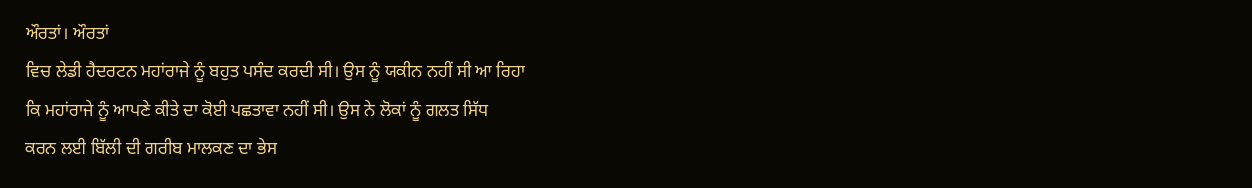ਔਰਤਾਂ। ਔਰਤਾਂ
ਵਿਚ ਲੇਡੀ ਹੈਦਰਟਨ ਮਹਾਂਰਾਜੇ ਨੂੰ ਬਹੁਤ ਪਸੰਦ ਕਰਦੀ ਸੀ। ਉਸ ਨੂੰ ਯਕੀਨ ਨਹੀਂ ਸੀ ਆ ਰਿਹਾ
ਕਿ ਮਹਾਂਰਾਜੇ ਨੂੰ ਆਪਣੇ ਕੀਤੇ ਦਾ ਕੋਈ ਪਛਤਾਵਾ ਨਹੀਂ ਸੀ। ਉਸ ਨੇ ਲੋਕਾਂ ਨੂੰ ਗਲਤ ਸਿੱਧ
ਕਰਨ ਲਈ ਬਿੱਲੀ ਦੀ ਗਰੀਬ ਮਾਲਕਣ ਦਾ ਭੇਸ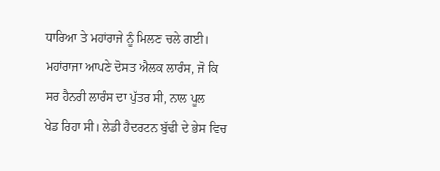ਧਾਰਿਆ ਤੇ ਮਹਾਂਰਾਜੇ ਨੂੰ ਮਿਲਣ ਚਲੇ ਗਈ।
ਮਹਾਂਰਾਜਾ ਆਪਣੇ ਦੋਸਤ ਐਲਕ ਲਾਰੰਸ, ਜੋ ਕਿ ਸਰ ਹੈਨਰੀ ਲਾਰੰਸ ਦਾ ਪੁੱਤਰ ਸੀ, ਨਾਲ ਪੂਲ
ਖੇਡ ਰਿਹਾ ਸੀ। ਲੇਡੀ ਹੈਦਰਟਨ ਬੁੱਢੀ ਦੇ ਭੇਸ ਵਿਚ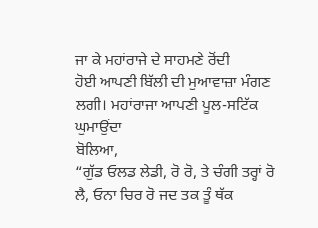ਜਾ ਕੇ ਮਹਾਂਰਾਜੇ ਦੇ ਸਾਹਮਣੇ ਰੋਂਦੀ
ਹੋਈ ਆਪਣੀ ਬਿੱਲੀ ਦੀ ਮੁਆਵਾਜ਼ਾ ਮੰਗਣ ਲਗੀ। ਮਹਾਂਰਾਜਾ ਆਪਣੀ ਪੂਲ-ਸਟਿੱਕ ਘੁਮਾਉਂਦਾ
ਬੋਲਿਆ,
“ਗੁੱਡ ਓਲਡ ਲੇਡੀ, ਰੋ ਰੋ, ਤੇ ਚੰਗੀ ਤਰ੍ਹਾਂ ਰੋ ਲੈ, ਓਨਾ ਚਿਰ ਰੋ ਜਦ ਤਕ ਤੂੰ ਥੱਕ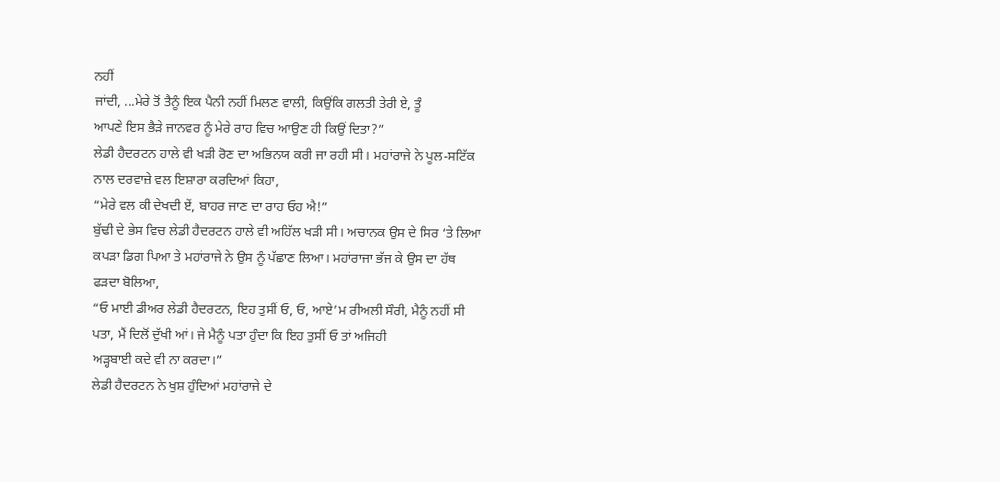ਨਹੀਂ
ਜਾਂਦੀ, ...ਮੇਰੇ ਤੋਂ ਤੈਨੂੰ ਇਕ ਪੈਨੀ ਨਹੀਂ ਮਿਲਣ ਵਾਲੀ, ਕਿਉਂਕਿ ਗਲਤੀ ਤੇਰੀ ਏ, ਤੂੰ
ਆਪਣੇ ਇਸ ਭੈੜੇ ਜਾਨਵਰ ਨੂੰ ਮੇਰੇ ਰਾਹ ਵਿਚ ਆਉਣ ਹੀ ਕਿਉਂ ਦਿਤਾ?”
ਲੇਡੀ ਹੈਦਰਟਨ ਹਾਲੇ ਵੀ ਖੜੀ ਰੋਣ ਦਾ ਅਭਿਨਯ ਕਰੀ ਜਾ ਰਹੀ ਸੀ। ਮਹਾਂਰਾਜੇ ਨੇ ਪੂਲ-ਸਟਿੱਕ
ਨਾਲ ਦਰਵਾਜ਼ੇ ਵਲ ਇਸ਼ਾਰਾ ਕਰਦਿਆਂ ਕਿਹਾ,
“ਮੇਰੇ ਵਲ ਕੀ ਦੇਖਦੀ ਏਂ, ਬਾਹਰ ਜਾਣ ਦਾ ਰਾਹ ਓਹ ਐ!”
ਬੁੱਢੀ ਦੇ ਭੇਸ ਵਿਚ ਲੇਡੀ ਹੈਦਰਟਨ ਹਾਲੇ ਵੀ ਅਹਿੱਲ ਖੜੀ ਸੀ। ਅਚਾਨਕ ਉਸ ਦੇ ਸਿਰ ‘ਤੇ ਲਿਆ
ਕਪੜਾ ਡਿਗ ਪਿਆ ਤੇ ਮਹਾਂਰਾਜੇ ਨੇ ਉਸ ਨੂੰ ਪੱਛਾਣ ਲਿਆ। ਮਹਾਂਰਾਜਾ ਭੱਜ ਕੇ ਉਸ ਦਾ ਹੱਥ
ਫੜਦਾ ਬੋਲਿਆ,
“ਓ ਮਾਈ ਡੀਅਰ ਲੇਡੀ ਹੈਦਰਟਨ, ਇਹ ਤੁਸੀਂ ਓ, ਓ, ਆਏ’ਮ ਰੀਅਲੀ ਸੌਰੀ, ਮੈਨੂੰ ਨਹੀਂ ਸੀ
ਪਤਾ, ਮੈਂ ਦਿਲੋਂ ਦੁੱਖੀ ਆਂ। ਜੇ ਮੈਨੂੰ ਪਤਾ ਹੁੰਦਾ ਕਿ ਇਹ ਤੁਸੀਂ ਓ ਤਾਂ ਅਜਿਹੀ
ਅੜ੍ਹਬਾਈ ਕਦੇ ਵੀ ਨਾ ਕਰਦਾ।”
ਲੇਡੀ ਹੈਦਰਟਨ ਨੇ ਖੁਸ਼ ਹੁੰਦਿਆਂ ਮਹਾਂਰਾਜੇ ਦੇ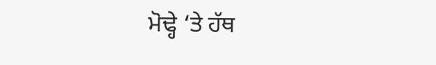ਮੋਢ੍ਹੇ ‘ਤੇ ਹੱਥ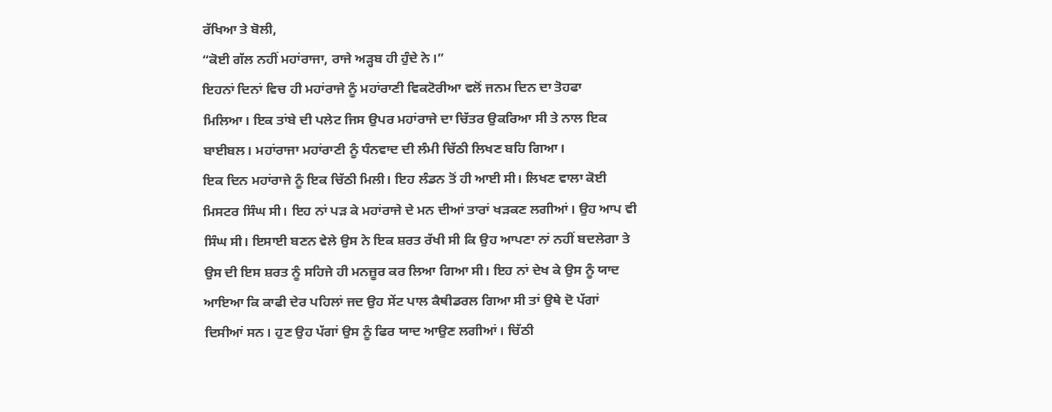ਰੱਖਿਆ ਤੇ ਬੋਲੀ,
“ਕੋਈ ਗੱਲ ਨਹੀਂ ਮਹਾਂਰਾਜਾ, ਰਾਜੇ ਅੜ੍ਹਬ ਹੀ ਹੁੰਦੇ ਨੇ।”
ਇਹਨਾਂ ਦਿਨਾਂ ਵਿਚ ਹੀ ਮਹਾਂਰਾਜੇ ਨੂੰ ਮਹਾਂਰਾਣੀ ਵਿਕਟੋਰੀਆ ਵਲੋਂ ਜਨਮ ਦਿਨ ਦਾ ਤੋਹਫਾ
ਮਿਲਿਆ। ਇਕ ਤਾਂਬੇ ਦੀ ਪਲੇਟ ਜਿਸ ਉਪਰ ਮਹਾਂਰਾਜੇ ਦਾ ਚਿੱਤਰ ਉਕਰਿਆ ਸੀ ਤੇ ਨਾਲ ਇਕ
ਬਾਈਬਲ। ਮਹਾਂਰਾਜਾ ਮਹਾਂਰਾਣੀ ਨੂੰ ਧੰਨਵਾਦ ਦੀ ਲੰਮੀ ਚਿੱਠੀ ਲਿਖਣ ਬਹਿ ਗਿਆ।
ਇਕ ਦਿਨ ਮਹਾਂਰਾਜੇ ਨੂੰ ਇਕ ਚਿੱਠੀ ਮਿਲੀ। ਇਹ ਲੰਡਨ ਤੋਂ ਹੀ ਆਈ ਸੀ। ਲਿਖਣ ਵਾਲਾ ਕੋਈ
ਮਿਸਟਰ ਸਿੰਘ ਸੀ। ਇਹ ਨਾਂ ਪੜ ਕੇ ਮਹਾਂਰਾਜੇ ਦੇ ਮਨ ਦੀਆਂ ਤਾਰਾਂ ਖੜਕਣ ਲਗੀਆਂ। ਉਹ ਆਪ ਵੀ
ਸਿੰਘ ਸੀ। ਇਸਾਈ ਬਣਨ ਵੇਲੇ ਉਸ ਨੇ ਇਕ ਸ਼ਰਤ ਰੱਖੀ ਸੀ ਕਿ ਉਹ ਆਪਣਾ ਨਾਂ ਨਹੀਂ ਬਦਲੇਗਾ ਤੇ
ਉਸ ਦੀ ਇਸ ਸ਼ਰਤ ਨੂੰ ਸਹਿਜੇ ਹੀ ਮਨਜ਼ੂਰ ਕਰ ਲਿਆ ਗਿਆ ਸੀ। ਇਹ ਨਾਂ ਦੇਖ ਕੇ ਉਸ ਨੂੰ ਯਾਦ
ਆਇਆ ਕਿ ਕਾਫੀ ਦੇਰ ਪਹਿਲਾਂ ਜਦ ਉਹ ਸੇਂਟ ਪਾਲ ਕੈਥੀਡਰਲ ਗਿਆ ਸੀ ਤਾਂ ਉਥੇ ਦੋ ਪੱਗਾਂ
ਦਿਸੀਆਂ ਸਨ। ਹੁਣ ਉਹ ਪੱਗਾਂ ਉਸ ਨੂੰ ਫਿਰ ਯਾਦ ਆਉਣ ਲਗੀਆਂ। ਚਿੱਠੀ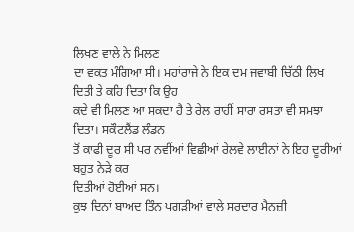ਲਿਖਣ ਵਾਲੇ ਨੇ ਮਿਲਣ
ਦਾ ਵਕਤ ਮੰਗਿਆ ਸੀ। ਮਹਾਂਰਾਜੇ ਨੇ ਇਕ ਦਮ ਜਵਾਬੀ ਚਿੱਠੀ ਲਿਖ ਦਿਤੀ ਤੇ ਕਹਿ ਦਿਤਾ ਕਿ ਉਹ
ਕਦੇ ਵੀ ਮਿਲਣ ਆ ਸਕਦਾ ਹੈ ਤੇ ਰੇਲ ਰਾਹੀਂ ਸਾਰਾ ਰਸਤਾ ਵੀ ਸਮਝਾ ਦਿਤਾ। ਸਕੌਟਲੈਂਡ ਲੰਡਨ
ਤੋਂ ਕਾਫੀ ਦੂਰ ਸੀ ਪਰ ਨਵੀਂਆਂ ਵਿਛੀਆਂ ਰੇਲਵੇ ਲਾਈਨਾਂ ਨੇ ਇਹ ਦੂਰੀਆਂ ਬਹੁਤ ਨੇੜੇ ਕਰ
ਦਿਤੀਆਂ ਹੋਈਆਂ ਸਨ।
ਕੁਝ ਦਿਨਾਂ ਬਾਅਦ ਤਿੰਨ ਪਗੜੀਆਂ ਵਾਲੇ ਸਰਦਾਰ ਮੈਨਜ਼ੀ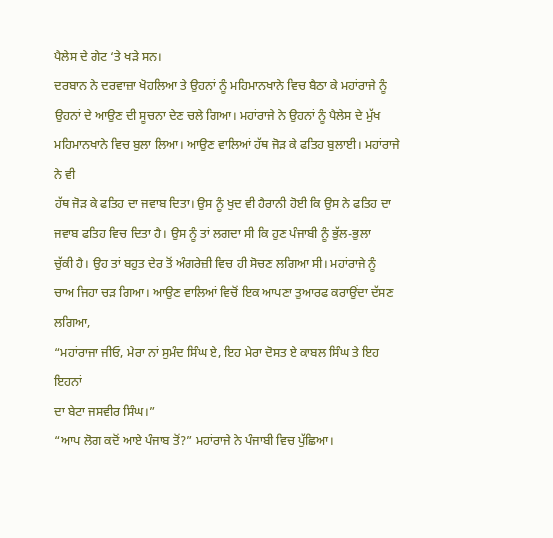ਪੈਲੇਸ ਦੇ ਗੇਟ ‘ਤੇ ਖੜੇ ਸਨ।
ਦਰਬਾਨ ਨੇ ਦਰਵਾਜ਼ਾ ਖੋਹਲਿਆ ਤੇ ਉਹਨਾਂ ਨੂੰ ਮਹਿਮਾਨਖਾਨੇ ਵਿਚ ਬੈਠਾ ਕੇ ਮਹਾਂਰਾਜੇ ਨੂੰ
ਉਹਨਾਂ ਦੇ ਆਉਣ ਦੀ ਸੂਚਨਾ ਦੇਣ ਚਲੇ ਗਿਆ। ਮਹਾਂਰਾਜੇ ਨੇ ਉਹਨਾਂ ਨੂੰ ਪੈਲੇਸ ਦੇ ਮੁੱਖ
ਮਹਿਮਾਨਖਾਨੇ ਵਿਚ ਬੁਲਾ ਲਿਆ। ਆਉਣ ਵਾਲਿਆਂ ਹੱਥ ਜੋੜ ਕੇ ਫਤਿਹ ਬੁਲਾਈ। ਮਹਾਂਰਾਜੇ ਨੇ ਵੀ
ਹੱਥ ਜੋੜ ਕੇ ਫਤਿਹ ਦਾ ਜਵਾਬ ਦਿਤਾ। ਉਸ ਨੂੰ ਖੁਦ ਵੀ ਹੈਰਾਨੀ ਹੋਈ ਕਿ ਉਸ ਨੇ ਫਤਿਹ ਦਾ
ਜਵਾਬ ਫਤਿਹ ਵਿਚ ਦਿਤਾ ਹੈ। ਉਸ ਨੂੰ ਤਾਂ ਲਗਦਾ ਸੀ ਕਿ ਹੁਣ ਪੰਜਾਬੀ ਨੂੰ ਭੁੱਲ-ਭੁਲਾ
ਚੁੱਕੀ ਹੈ। ਉਹ ਤਾਂ ਬਹੁਤ ਦੇਰ ਤੋਂ ਅੰਗਰੇਜ਼ੀ ਵਿਚ ਹੀ ਸੋਚਣ ਲਗਿਆ ਸੀ। ਮਹਾਂਰਾਜੇ ਨੂੰ
ਚਾਅ ਜਿਹਾ ਚੜ ਗਿਆ। ਆਉਣ ਵਾਲਿਆਂ ਵਿਚੋਂ ਇਕ ਆਪਣਾ ਤੁਆਰਫ ਕਰਾਉਂਦਾ ਦੱਸਣ ਲਗਿਆ,
“ਮਹਾਂਰਾਜਾ ਜੀਓ, ਮੇਰਾ ਨਾਂ ਸੁਮੰਦ ਸਿੰਘ ਏ, ਇਹ ਮੇਰਾ ਦੋਸਤ ਏ ਕਾਬਲ ਸਿੰਘ ਤੇ ਇਹ ਇਹਨਾਂ
ਦਾ ਬੇਟਾ ਜਸਵੀਰ ਸਿੰਘ।”
“ਆਪ ਲੋਗ ਕਦੋਂ ਆਏ ਪੰਜਾਬ ਤੋਂ?” ਮਹਾਂਰਾਜੇ ਨੇ ਪੰਜਾਬੀ ਵਿਚ ਪੁੱਛਿਆ।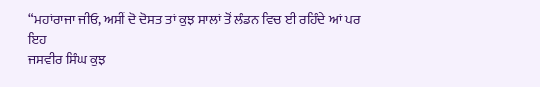“ਮਹਾਂਰਾਜਾ ਜੀਓ, ਅਸੀਂ ਦੋ ਦੋਸਤ ਤਾਂ ਕੁਝ ਸਾਲਾਂ ਤੋਂ ਲੰਡਨ ਵਿਚ ਈ ਰਹਿੰਦੇ ਆਂ ਪਰ ਇਹ
ਜਸਵੀਰ ਸਿੰਘ ਕੁਝ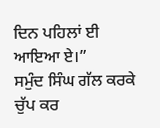ਦਿਨ ਪਹਿਲਾਂ ਈ ਆਇਆ ਏ।”
ਸਮੁੰਦ ਸਿੰਘ ਗੱਲ ਕਰਕੇ ਚੁੱਪ ਕਰ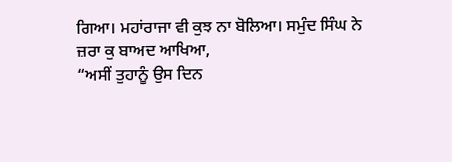ਗਿਆ। ਮਹਾਂਰਾਜਾ ਵੀ ਕੁਝ ਨਾ ਬੋਲਿਆ। ਸਮੁੰਦ ਸਿੰਘ ਨੇ
ਜ਼ਰਾ ਕੁ ਬਾਅਦ ਆਖਿਆ,
“ਅਸੀਂ ਤੁਹਾਨੂੰ ਉਸ ਦਿਨ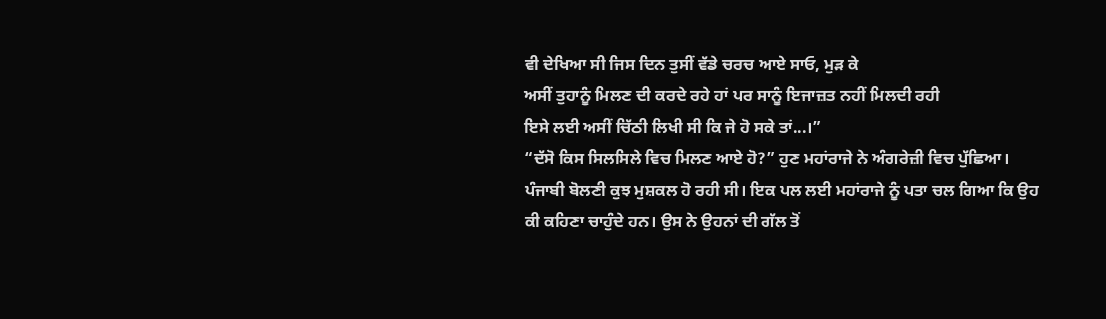ਵੀ ਦੇਖਿਆ ਸੀ ਜਿਸ ਦਿਨ ਤੁਸੀਂ ਵੱਡੇ ਚਰਚ ਆਏ ਸਾਓ, ਮੁੜ ਕੇ
ਅਸੀਂ ਤੁਹਾਨੂੰ ਮਿਲਣ ਦੀ ਕਰਦੇ ਰਹੇ ਹਾਂ ਪਰ ਸਾਨੂੰ ਇਜਾਜ਼ਤ ਨਹੀਂ ਮਿਲਦੀ ਰਹੀ
ਇਸੇ ਲਈ ਅਸੀਂ ਚਿੱਠੀ ਲਿਖੀ ਸੀ ਕਿ ਜੇ ਹੋ ਸਕੇ ਤਾਂ...।”
“ਦੱਸੋ ਕਿਸ ਸਿਲਸਿਲੇ ਵਿਚ ਮਿਲਣ ਆਏ ਹੋ?” ਹੁਣ ਮਹਾਂਰਾਜੇ ਨੇ ਅੰਗਰੇਜ਼ੀ ਵਿਚ ਪੁੱਛਿਆ।
ਪੰਜਾਬੀ ਬੋਲਣੀ ਕੁਝ ਮੁਸ਼ਕਲ ਹੋ ਰਹੀ ਸੀ। ਇਕ ਪਲ ਲਈ ਮਹਾਂਰਾਜੇ ਨੂੰ ਪਤਾ ਚਲ ਗਿਆ ਕਿ ਉਹ
ਕੀ ਕਹਿਣਾ ਚਾਹੁੰਦੇ ਹਨ। ਉਸ ਨੇ ਉਹਨਾਂ ਦੀ ਗੱਲ ਤੋਂ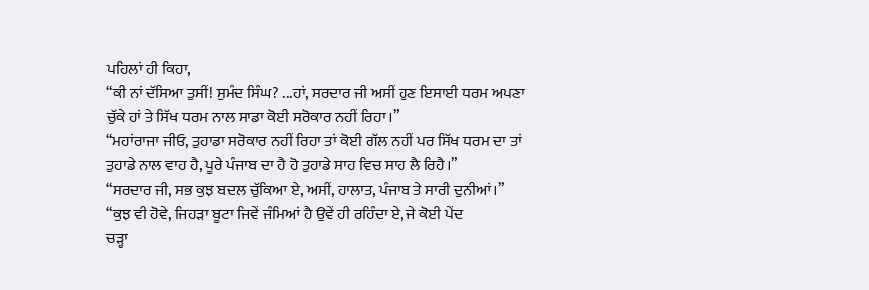ਪਹਿਲਾਂ ਹੀ ਕਿਹਾ,
“ਕੀ ਨਾਂ ਦੱਸਿਆ ਤੁਸੀਂ! ਸੁਮੰਦ ਸਿੰਘ? ...ਹਾਂ, ਸਰਦਾਰ ਜੀ ਅਸੀਂ ਹੁਣ ਇਸਾਈ ਧਰਮ ਅਪਣਾ
ਚੁੱਕੇ ਹਾਂ ਤੇ ਸਿੱਖ ਧਰਮ ਨਾਲ ਸਾਡਾ ਕੋਈ ਸਰੋਕਾਰ ਨਹੀਂ ਰਿਹਾ।”
“ਮਹਾਂਰਾਜਾ ਜੀਓ, ਤੁਹਾਡਾ ਸਰੋਕਾਰ ਨਹੀਂ ਰਿਹਾ ਤਾਂ ਕੋਈ ਗੱਲ ਨਹੀਂ ਪਰ ਸਿੱਖ ਧਰਮ ਦਾ ਤਾਂ
ਤੁਹਾਡੇ ਨਾਲ ਵਾਹ ਹੈ, ਪੂਰੇ ਪੰਜਾਬ ਦਾ ਹੈ ਹੋ ਤੁਹਾਡੇ ਸਾਹ ਵਿਚ ਸਾਹ ਲੈ ਰਿਹੈ।”
“ਸਰਦਾਰ ਜੀ, ਸਭ ਕੁਝ ਬਦਲ ਚੁੱਕਿਆ ਏ, ਅਸੀਂ, ਹਾਲਾਤ, ਪੰਜਾਬ ਤੇ ਸਾਰੀ ਦੁਨੀਆਂ।”
“ਕੁਝ ਵੀ ਹੋਵੇ, ਜਿਹੜਾ ਬੂਟਾ ਜਿਵੇਂ ਜੰਮਿਆਂ ਹੈ ਉਵੇਂ ਹੀ ਰਹਿੰਦਾ ਏ, ਜੇ ਕੋਈ ਪੇਂਦ
ਚੜ੍ਹਾ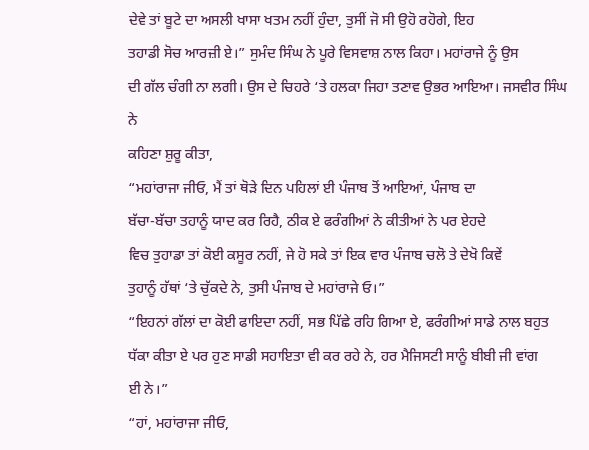ਦੇਵੇ ਤਾਂ ਬੂਟੇ ਦਾ ਅਸਲੀ ਖਾਸਾ ਖਤਮ ਨਹੀਂ ਹੁੰਦਾ, ਤੁਸੀਂ ਜੋ ਸੀ ਉਹੋ ਰਹੋਗੇ, ਇਹ
ਤਹਾਡੀ ਸੋਚ ਆਰਜ਼ੀ ਏ।” ਸੁਮੰਦ ਸਿੰਘ ਨੇ ਪੂਰੇ ਵਿਸਵਾਸ਼ ਨਾਲ ਕਿਹਾ। ਮਹਾਂਰਾਜੇ ਨੂੰ ਉਸ
ਦੀ ਗੱਲ ਚੰਗੀ ਨਾ ਲਗੀ। ਉਸ ਦੇ ਚਿਹਰੇ ‘ਤੇ ਹਲਕਾ ਜਿਹਾ ਤਣਾਵ ਉਭਰ ਆਇਆ। ਜਸਵੀਰ ਸਿੰਘ ਨੇ
ਕਹਿਣਾ ਸ਼ੁਰੂ ਕੀਤਾ,
“ਮਹਾਂਰਾਜਾ ਜੀਓ, ਮੈਂ ਤਾਂ ਥੋੜੇ ਦਿਨ ਪਹਿਲਾਂ ਈ ਪੰਜਾਬ ਤੋਂ ਆਇਆਂ, ਪੰਜਾਬ ਦਾ
ਬੱਚਾ-ਬੱਚਾ ਤਹਾਨੂੰ ਯਾਦ ਕਰ ਰਿਹੈ, ਠੀਕ ਏ ਫਰੰਗੀਆਂ ਨੇ ਕੀਤੀਆਂ ਨੇ ਪਰ ਏਹਦੇ
ਵਿਚ ਤੁਹਾਡਾ ਤਾਂ ਕੋਈ ਕਸੂਰ ਨਹੀਂ, ਜੇ ਹੋ ਸਕੇ ਤਾਂ ਇਕ ਵਾਰ ਪੰਜਾਬ ਚਲੋ ਤੇ ਦੇਖੋ ਕਿਵੇਂ
ਤੁਹਾਨੂੰ ਹੱਥਾਂ ‘ਤੇ ਚੁੱਕਦੇ ਨੇ, ਤੁਸੀ ਪੰਜਾਬ ਦੇ ਮਹਾਂਰਾਜੇ ਓ।”
“ਇਹਨਾਂ ਗੱਲਾਂ ਦਾ ਕੋਈ ਫਾਇਦਾ ਨਹੀਂ, ਸਭ ਪਿੱਛੇ ਰਹਿ ਗਿਆ ਏ, ਫਰੰਗੀਆਂ ਸਾਡੇ ਨਾਲ ਬਹੁਤ
ਧੱਕਾ ਕੀਤਾ ਏ ਪਰ ਹੁਣ ਸਾਡੀ ਸਹਾਇਤਾ ਵੀ ਕਰ ਰਹੇ ਨੇ, ਹਰ ਮੈਜਿਸਟੀ ਸਾਨੂੰ ਬੀਬੀ ਜੀ ਵਾਂਗ
ਈ ਨੇ।”
“ਹਾਂ, ਮਹਾਂਰਾਜਾ ਜੀਓ,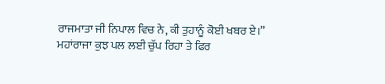ਰਾਜਮਾਤਾ ਜੀ ਨਿਪਾਲ ਵਿਚ ਨੇ, ਕੀ ਤੁਹਾਨੂੰ ਕੋਈ ਖਬਰ ਏ।”
ਮਹਾਂਰਾਜਾ ਕੁਝ ਪਲ ਲਈ ਚੁੱਪ ਰਿਹਾ ਤੇ ਫਿਰ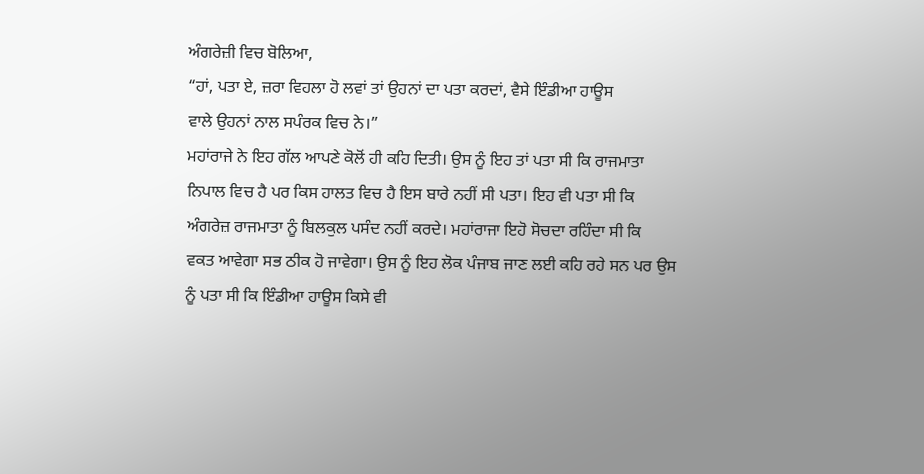ਅੰਗਰੇਜ਼ੀ ਵਿਚ ਬੋਲਿਆ,
“ਹਾਂ, ਪਤਾ ਏ, ਜ਼ਰਾ ਵਿਹਲਾ ਹੋ ਲਵਾਂ ਤਾਂ ਉਹਨਾਂ ਦਾ ਪਤਾ ਕਰਦਾਂ, ਵੈਸੇ ਇੰਡੀਆ ਹਾਊਸ
ਵਾਲੇ ਉਹਨਾਂ ਨਾਲ ਸਪੰਰਕ ਵਿਚ ਨੇ।”
ਮਹਾਂਰਾਜੇ ਨੇ ਇਹ ਗੱਲ ਆਪਣੇ ਕੋਲੋਂ ਹੀ ਕਹਿ ਦਿਤੀ। ਉਸ ਨੂੰ ਇਹ ਤਾਂ ਪਤਾ ਸੀ ਕਿ ਰਾਜਮਾਤਾ
ਨਿਪਾਲ ਵਿਚ ਹੈ ਪਰ ਕਿਸ ਹਾਲਤ ਵਿਚ ਹੈ ਇਸ ਬਾਰੇ ਨਹੀਂ ਸੀ ਪਤਾ। ਇਹ ਵੀ ਪਤਾ ਸੀ ਕਿ
ਅੰਗਰੇਜ਼ ਰਾਜਮਾਤਾ ਨੂੰ ਬਿਲਕੁਲ ਪਸੰਦ ਨਹੀਂ ਕਰਦੇ। ਮਹਾਂਰਾਜਾ ਇਹੋ ਸੋਚਦਾ ਰਹਿੰਦਾ ਸੀ ਕਿ
ਵਕਤ ਆਵੇਗਾ ਸਭ ਠੀਕ ਹੋ ਜਾਵੇਗਾ। ਉਸ ਨੂੰ ਇਹ ਲੋਕ ਪੰਜਾਬ ਜਾਣ ਲਈ ਕਹਿ ਰਹੇ ਸਨ ਪਰ ਉਸ
ਨੂੰ ਪਤਾ ਸੀ ਕਿ ਇੰਡੀਆ ਹਾਊਸ ਕਿਸੇ ਵੀ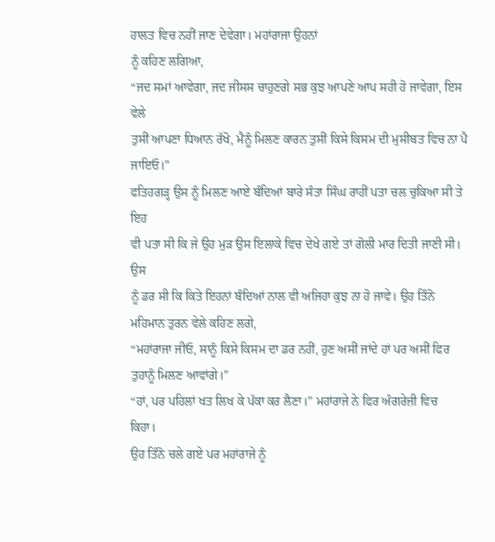ਹਾਲਤ ਵਿਚ ਨਹੀਂ ਜਾਣ ਦੇਵੇਗਾ। ਮਹਾਂਰਾਜਾ ਉਹਨਾਂ
ਨੂੰ ਕਹਿਣ ਲਗਿਆ,
“ਜਦ ਸਮਾਂ ਆਵੇਗਾ, ਜਦ ਜੀਸਸ ਚਾਹੁਣਗੇ ਸਭ ਕੁਝ ਆਪਣੇ ਆਪ ਸਹੀ ਹੋ ਜਾਵੇਗਾ, ਇਸ ਵੇਲੇ
ਤੁਸੀਂ ਆਪਣਾ ਧਿਆਨ ਰੱਖੋ, ਮੈਨੂੰ ਮਿਲਣ ਕਾਰਨ ਤੁਸੀਂ ਕਿਸੇ ਕਿਸਮ ਦੀ ਮੁਸੀਬਤ ਵਿਚ ਨਾ ਪੈ
ਜਾਇਓ।”
ਫਤਿਹਗੜ੍ਹ ਉਸ ਨੂੰ ਮਿਲਣ ਆਏ ਬੰਦਿਆਂ ਬਾਰੇ ਸੰਤਾ ਸਿੰਘ ਰਾਹੀਂ ਪਤਾ ਚਲ ਚੁਕਿਆ ਸੀ ਤੇ ਇਹ
ਵੀ ਪਤਾ ਸੀ ਕਿ ਜੇ ਉਹ ਮੁੜ ਉਸ ਇਲਾਕੇ ਵਿਚ ਦੇਖੇ ਗਏ ਤਾਂ ਗੋਲੀ ਮਾਰ ਦਿਤੀ ਜਾਣੀ ਸੀ। ਉਸ
ਨੂੰ ਡਰ ਸੀ ਕਿ ਕਿਤੇ ਇਹਨਾਂ ਬੰਦਿਆਂ ਨਾਲ ਵੀ ਅਜਿਹਾ ਕੁਝ ਨਾ ਹੋ ਜਾਵੇ। ਉਹ ਤਿੰਨੋ
ਮਹਿਮਾਨ ਤੁਰਨ ਵੇਲੇ ਕਹਿਣ ਲਗੇ,
“ਮਹਾਂਰਾਜਾ ਜੀਓ, ਸਾਨੂੰ ਕਿਸੇ ਕਿਸਮ ਦਾ ਡਰ ਨਹੀਂ, ਹੁਣ ਅਸੀਂ ਜਾਂਦੇ ਹਾਂ ਪਰ ਅਸੀਂ ਫਿਰ
ਤੁਹਾਨੂੰ ਮਿਲਣ ਆਵਾਂਗੇ।”
“ਹਾਂ, ਪਰ ਪਹਿਲਾਂ ਖਤ ਲਿਖ ਕੇ ਪੱਕਾ ਕਰ ਲੈਣਾ।” ਮਹਾਂਰਾਜੇ ਨੇ ਫਿਰ ਅੰਗਰੇਜ਼ੀ ਵਿਚ
ਕਿਹਾ।
ਉਹ ਤਿੰਨੋ ਚਲੇ ਗਏ ਪਰ ਮਹਾਂਰਾਜੇ ਨੂੰ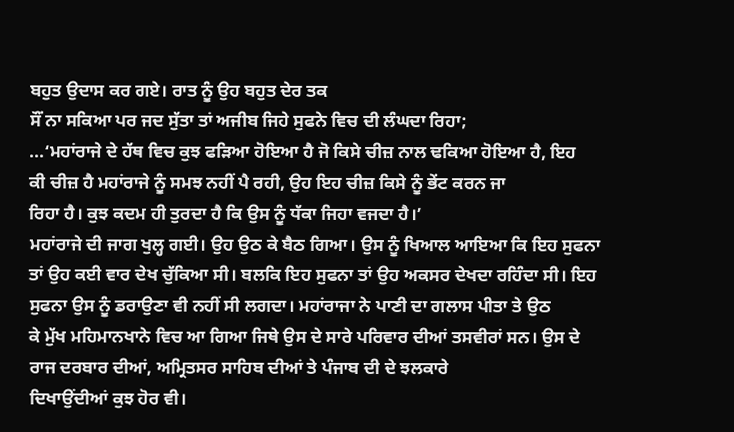ਬਹੁਤ ਉਦਾਸ ਕਰ ਗਏ। ਰਾਤ ਨੂੰ ਉਹ ਬਹੁਤ ਦੇਰ ਤਕ
ਸੌਂ ਨਾ ਸਕਿਆ ਪਰ ਜਦ ਸੁੱਤਾ ਤਾਂ ਅਜੀਬ ਜਿਹੇ ਸੁਫਨੇ ਵਿਚ ਦੀ ਲੰਘਦਾ ਰਿਹਾ;
...‘ਮਹਾਂਰਾਜੇ ਦੇ ਹੱਥ ਵਿਚ ਕੁਝ ਫੜਿਆ ਹੋਇਆ ਹੈ ਜੋ ਕਿਸੇ ਚੀਜ਼ ਨਾਲ ਢਕਿਆ ਹੋਇਆ ਹੈ, ਇਹ
ਕੀ ਚੀਜ਼ ਹੈ ਮਹਾਂਰਾਜੇ ਨੂੰ ਸਮਝ ਨਹੀਂ ਪੈ ਰਹੀ, ਉਹ ਇਹ ਚੀਜ਼ ਕਿਸੇ ਨੂੰ ਭੇਂਟ ਕਰਨ ਜਾ
ਰਿਹਾ ਹੈ। ਕੁਝ ਕਦਮ ਹੀ ਤੁਰਦਾ ਹੈ ਕਿ ਉਸ ਨੂੰ ਧੱਕਾ ਜਿਹਾ ਵਜਦਾ ਹੈ।’
ਮਹਾਂਰਾਜੇ ਦੀ ਜਾਗ ਖੁਲ੍ਹ ਗਈ। ਉਹ ਉਠ ਕੇ ਬੈਠ ਗਿਆ। ਉਸ ਨੂੰ ਖਿਆਲ ਆਇਆ ਕਿ ਇਹ ਸੁਫਨਾ
ਤਾਂ ਉਹ ਕਈ ਵਾਰ ਦੇਖ ਚੁੱਕਿਆ ਸੀ। ਬਲਕਿ ਇਹ ਸੁਫਨਾ ਤਾਂ ਉਹ ਅਕਸਰ ਦੇਖਦਾ ਰਹਿੰਦਾ ਸੀ। ਇਹ
ਸੁਫਨਾ ਉਸ ਨੂੰ ਡਰਾਉਣਾ ਵੀ ਨਹੀਂ ਸੀ ਲਗਦਾ। ਮਹਾਂਰਾਜਾ ਨੇ ਪਾਣੀ ਦਾ ਗਲਾਸ ਪੀਤਾ ਤੇ ਉਠ
ਕੇ ਮੁੱਖ ਮਹਿਮਾਨਖਾਨੇ ਵਿਚ ਆ ਗਿਆ ਜਿਥੇ ਉਸ ਦੇ ਸਾਰੇ ਪਰਿਵਾਰ ਦੀਆਂ ਤਸਵੀਰਾਂ ਸਨ। ਉਸ ਦੇ
ਰਾਜ ਦਰਬਾਰ ਦੀਆਂ, ਅਮ੍ਰਿਤਸਰ ਸਾਹਿਬ ਦੀਆਂ ਤੇ ਪੰਜਾਬ ਦੀ ਦੇ ਝਲਕਾਰੇ
ਦਿਖਾਉਂਦੀਆਂ ਕੁਝ ਹੋਰ ਵੀ।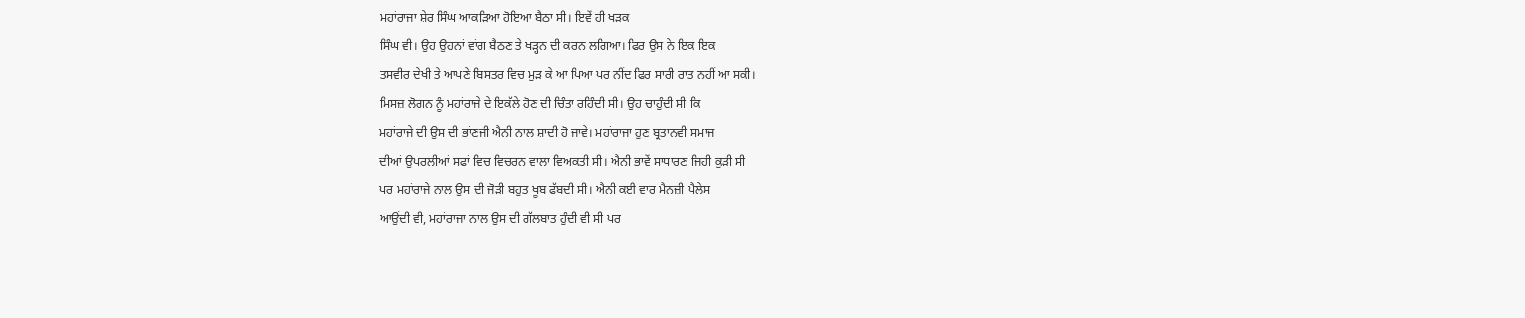ਮਹਾਂਰਾਜਾ ਸ਼ੇਰ ਸਿੰਘ ਆਕੜਿਆ ਹੋਇਆ ਬੈਠਾ ਸੀ। ਇਵੇਂ ਹੀ ਖੜਕ
ਸਿੰਘ ਵੀ। ਉਹ ਉਹਨਾਂ ਵਾਂਗ ਬੈਠਣ ਤੇ ਖੜ੍ਹਨ ਦੀ ਕਰਨ ਲਗਿਆ। ਫਿਰ ਉਸ ਨੇ ਇਕ ਇਕ
ਤਸਵੀਰ ਦੇਖੀ ਤੇ ਆਪਣੇ ਬਿਸਤਰ ਵਿਚ ਮੁੜ ਕੇ ਆ ਪਿਆ ਪਰ ਨੀਂਦ ਫਿਰ ਸਾਰੀ ਰਾਤ ਨਹੀਂ ਆ ਸਕੀ।
ਮਿਸਜ਼ ਲੋਗਨ ਨੂੰ ਮਹਾਂਰਾਜੇ ਦੇ ਇਕੱਲੇ ਹੋਣ ਦੀ ਚਿੰਤਾ ਰਹਿੰਦੀ ਸੀ। ਉਹ ਚਾਹੁੰਦੀ ਸੀ ਕਿ
ਮਹਾਂਰਾਜੇ ਦੀ ਉਸ ਦੀ ਭਾਂਣਜੀ ਐਨੀ ਨਾਲ ਸ਼ਾਦੀ ਹੋ ਜਾਵੇ। ਮਹਾਂਰਾਜਾ ਹੁਣ ਬ੍ਰਤਾਨਵੀ ਸਮਾਜ
ਦੀਆਂ ਉਪਰਲੀਆਂ ਸਫਾਂ ਵਿਚ ਵਿਚਰਨ ਵਾਲਾ ਵਿਅਕਤੀ ਸੀ। ਐਨੀ ਭਾਵੇਂ ਸਾਧਾਰਣ ਜਿਹੀ ਕੁੜੀ ਸੀ
ਪਰ ਮਹਾਂਰਾਜੇ ਨਾਲ ਉਸ ਦੀ ਜੋੜੀ ਬਹੁਤ ਖੂਬ ਫੱਬਦੀ ਸੀ। ਐਨੀ ਕਈ ਵਾਰ ਮੈਨਜ਼ੀ ਪੈਲੇਸ
ਆਉਂਦੀ ਵੀ, ਮਹਾਂਰਾਜਾ ਨਾਲ ਉਸ ਦੀ ਗੱਲਬਾਤ ਹੁੰਦੀ ਵੀ ਸੀ ਪਰ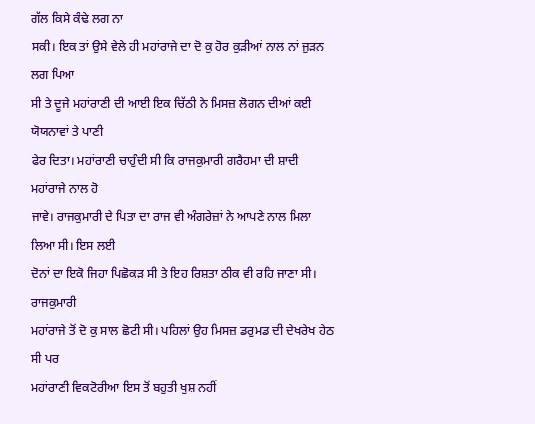ਗੱਲ ਕਿਸੇ ਕੰਢੇ ਲਗ ਨਾ
ਸਕੀ। ਇਕ ਤਾਂ ਉਸੇ ਵੇਲੇ ਹੀ ਮਹਾਂਰਾਜੇ ਦਾ ਦੋ ਕੁ ਹੋਰ ਕੁੜੀਆਂ ਨਾਲ ਨਾਂ ਜੁੜਨ ਲਗ ਪਿਆ
ਸੀ ਤੇ ਦੂਜੇ ਮਹਾਂਰਾਣੀ ਦੀ ਆਈ ਇਕ ਚਿੱਠੀ ਨੇ ਮਿਸਜ਼ ਲੋਗਨ ਦੀਆਂ ਕਈ ਯੋਯਨਾਵਾਂ ਤੇ ਪਾਣੀ
ਫੇਰ ਦਿਤਾ। ਮਹਾਂਰਾਣੀ ਚਾਹੁੰਦੀ ਸੀ ਕਿ ਰਾਜਕੁਮਾਰੀ ਗਰੈਹਮਾ ਦੀ ਸ਼ਾਦੀ ਮਹਾਂਰਾਜੇ ਨਾਲ ਹੋ
ਜਾਵੇ। ਰਾਜਕੁਮਾਰੀ ਦੇ ਪਿਤਾ ਦਾ ਰਾਜ ਵੀ ਅੰਗਰੇਜ਼ਾਂ ਨੇ ਆਪਣੇ ਨਾਲ ਮਿਲਾ ਲਿਆ ਸੀ। ਇਸ ਲਈ
ਦੋਨਾਂ ਦਾ ਇਕੋ ਜਿਹਾ ਪਿਛੋਕੜ ਸੀ ਤੇ ਇਹ ਰਿਸ਼ਤਾ ਠੀਕ ਵੀ ਰਹਿ ਜਾਣਾ ਸੀ। ਰਾਜਕੁਮਾਰੀ
ਮਹਾਂਰਾਜੇ ਤੋਂ ਦੋ ਕੁ ਸਾਲ ਛੋਟੀ ਸੀ। ਪਹਿਲਾਂ ਉਹ ਮਿਸਜ਼ ਡਰੁਮਡ ਦੀ ਦੇਖਰੇਖ ਹੇਠ ਸੀ ਪਰ
ਮਹਾਂਰਾਣੀ ਵਿਕਟੋਰੀਆ ਇਸ ਤੋਂ ਬਹੁਤੀ ਖੁਸ਼ ਨਹੀਂ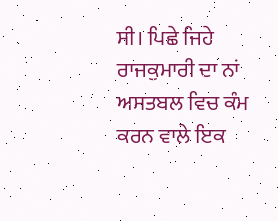ਸੀ। ਪਿਛੇ ਜਿਹੇ ਰਾਜਕੁਮਾਰੀ ਦਾ ਨਾਂ
ਅਸਤਬਲ ਵਿਚ ਕੰਮ ਕਰਨ ਵਾਲੇ ਇਕ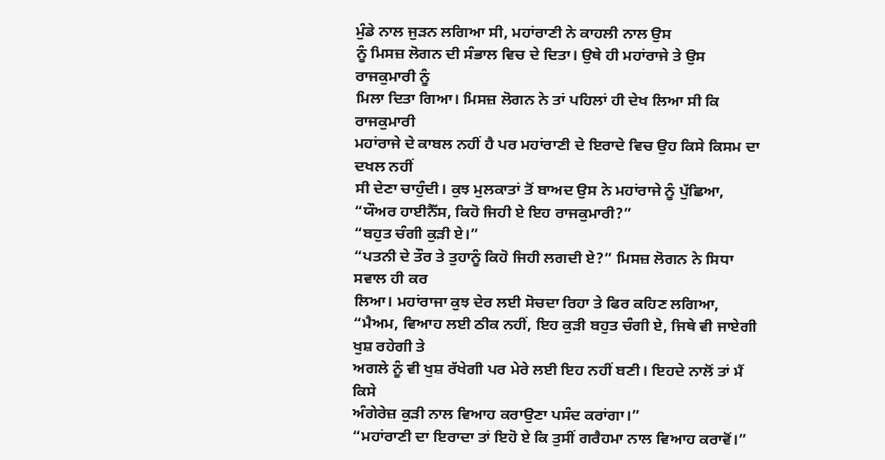ਮੁੰਡੇ ਨਾਲ ਜੁੜਨ ਲਗਿਆ ਸੀ, ਮਹਾਂਰਾਣੀ ਨੇ ਕਾਹਲੀ ਨਾਲ ਉਸ
ਨੂੰ ਮਿਸਜ਼ ਲੋਗਨ ਦੀ ਸੰਭਾਲ ਵਿਚ ਦੇ ਦਿਤਾ। ਉਥੇ ਹੀ ਮਹਾਂਰਾਜੇ ਤੇ ਉਸ ਰਾਜਕੁਮਾਰੀ ਨੂੰ
ਮਿਲਾ ਦਿਤਾ ਗਿਆ। ਮਿਸਜ਼ ਲੋਗਨ ਨੇ ਤਾਂ ਪਹਿਲਾਂ ਹੀ ਦੇਖ ਲਿਆ ਸੀ ਕਿ ਰਾਜਕੁਮਾਰੀ
ਮਹਾਂਰਾਜੇ ਦੇ ਕਾਬਲ ਨਹੀਂ ਹੈ ਪਰ ਮਹਾਂਰਾਣੀ ਦੇ ਇਰਾਦੇ ਵਿਚ ਉਹ ਕਿਸੇ ਕਿਸਮ ਦਾ ਦਖਲ ਨਹੀਂ
ਸੀ ਦੇਣਾ ਚਾਹੁੰਦੀ। ਕੁਝ ਮੁਲਕਾਤਾਂ ਤੋਂ ਬਾਅਦ ਉਸ ਨੇ ਮਹਾਂਰਾਜੇ ਨੂੰ ਪੁੱਛਿਆ,
“ਯੌਅਰ ਹਾਈਨੈੱਸ, ਕਿਹੋ ਜਿਹੀ ਏ ਇਹ ਰਾਜਕੁਮਾਰੀ?”
“ਬਹੁਤ ਚੰਗੀ ਕੁੜੀ ਏ।”
“ਪਤਨੀ ਦੇ ਤੌਰ ਤੇ ਤੁਹਾਨੂੰ ਕਿਹੋ ਜਿਹੀ ਲਗਦੀ ਏ?” ਮਿਸਜ਼ ਲੋਗਨ ਨੇ ਸਿਧਾ ਸਵਾਲ ਹੀ ਕਰ
ਲਿਆ। ਮਹਾਂਰਾਜਾ ਕੁਝ ਦੇਰ ਲਈ ਸੋਚਦਾ ਰਿਹਾ ਤੇ ਫਿਰ ਕਹਿਣ ਲਗਿਆ,
“ਮੈਅਮ, ਵਿਆਹ ਲਈ ਠੀਕ ਨਹੀਂ, ਇਹ ਕੁੜੀ ਬਹੁਤ ਚੰਗੀ ਏ, ਜਿਥੇ ਵੀ ਜਾਏਗੀ ਖੁਸ਼ ਰਹੇਗੀ ਤੇ
ਅਗਲੇ ਨੂੰ ਵੀ ਖੁਸ਼ ਰੱਖੇਗੀ ਪਰ ਮੇਰੇ ਲਈ ਇਹ ਨਹੀਂ ਬਣੀ। ਇਹਦੇ ਨਾਲੋਂ ਤਾਂ ਮੈਂ ਕਿਸੇ
ਅੰਗੇਰੇਜ਼ ਕੁੜੀ ਨਾਲ ਵਿਆਹ ਕਰਾਉਣਾ ਪਸੰਦ ਕਰਾਂਗਾ।”
“ਮਹਾਂਰਾਣੀ ਦਾ ਇਰਾਦਾ ਤਾਂ ਇਹੋ ਏ ਕਿ ਤੁਸੀਂ ਗਰੈਹਮਾ ਨਾਲ ਵਿਆਹ ਕਰਾਵੋਂ।”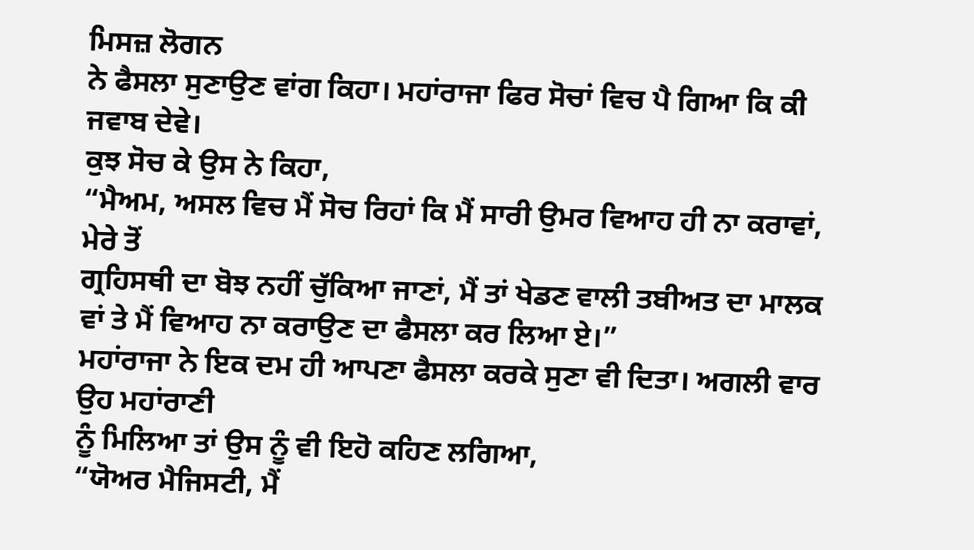ਮਿਸਜ਼ ਲੋਗਨ
ਨੇ ਫੈਸਲਾ ਸੁਣਾਉਣ ਵਾਂਗ ਕਿਹਾ। ਮਹਾਂਰਾਜਾ ਫਿਰ ਸੋਚਾਂ ਵਿਚ ਪੈ ਗਿਆ ਕਿ ਕੀ ਜਵਾਬ ਦੇਵੇ।
ਕੁਝ ਸੋਚ ਕੇ ਉਸ ਨੇ ਕਿਹਾ,
“ਮੈਅਮ, ਅਸਲ ਵਿਚ ਮੈਂ ਸੋਚ ਰਿਹਾਂ ਕਿ ਮੈਂ ਸਾਰੀ ਉਮਰ ਵਿਆਹ ਹੀ ਨਾ ਕਰਾਵਾਂ, ਮੇਰੇ ਤੋਂ
ਗ੍ਰਹਿਸਥੀ ਦਾ ਬੋਝ ਨਹੀਂ ਚੁੱਕਿਆ ਜਾਣਾਂ, ਮੈਂ ਤਾਂ ਖੇਡਣ ਵਾਲੀ ਤਬੀਅਤ ਦਾ ਮਾਲਕ
ਵਾਂ ਤੇ ਮੈਂ ਵਿਆਹ ਨਾ ਕਰਾਉਣ ਦਾ ਫੈਸਲਾ ਕਰ ਲਿਆ ਏ।”
ਮਹਾਂਰਾਜਾ ਨੇ ਇਕ ਦਮ ਹੀ ਆਪਣਾ ਫੈਸਲਾ ਕਰਕੇ ਸੁਣਾ ਵੀ ਦਿਤਾ। ਅਗਲੀ ਵਾਰ ਉਹ ਮਹਾਂਰਾਣੀ
ਨੂੰ ਮਿਲਿਆ ਤਾਂ ਉਸ ਨੂੰ ਵੀ ਇਹੋ ਕਹਿਣ ਲਗਿਆ,
“ਯੋਅਰ ਮੈਜਿਸਟੀ, ਮੈਂ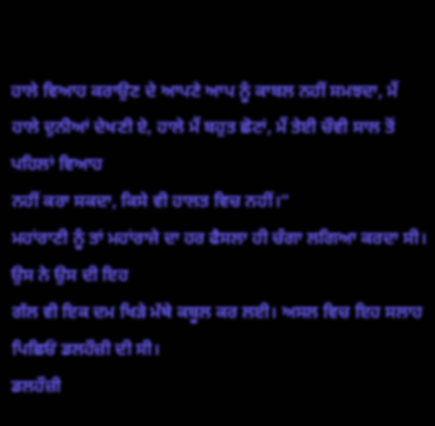ਹਾਲੇ ਵਿਆਹ ਕਰਾਉਣ ਦੇ ਆਪਣੇ ਆਪ ਨੂੰ ਕਾਬਲ ਨਹੀਂ ਸਮਝਦਾ, ਮੈਂ
ਹਾਲੇ ਦੁਨੀਆਂ ਦੇਖਣੀ ਏ, ਹਾਲੇ ਮੈਂ ਬਹੁਤ ਛੋਟਾਂ, ਮੈਂ ਤੇਈ ਚੌਵੀ ਸਾਲ ਤੋਂ ਪਹਿਲਾਂ ਵਿਆਹ
ਨਹੀਂ ਕਰਾ ਸਕਦਾ, ਕਿਸੇ ਵੀ ਹਾਲਤ ਵਿਚ ਨਹੀਂ।”
ਮਹਾਂਰਾਣੀ ਨੂੰ ਤਾਂ ਮਹਾਂਰਾਜੇ ਦਾ ਹਰ ਫੈਸਲਾ ਹੀ ਚੰਗਾ ਲਗਿਆ ਕਰਦਾ ਸੀ। ਉਸ ਨੇ ਉਸ ਦੀ ਇਹ
ਗੱਲ ਵੀ ਇਕ ਦਮ ਖਿੜੇ ਮੱਥੇ ਕਬੂਲ ਕਰ ਲਈ। ਅਸਲ ਵਿਚ ਇਹ ਸਲਾਹ ਪਿਛਿਓਂ ਡਲਹੌਜ਼ੀ ਦੀ ਸੀ।
ਡਲਹੌਜ਼ੀ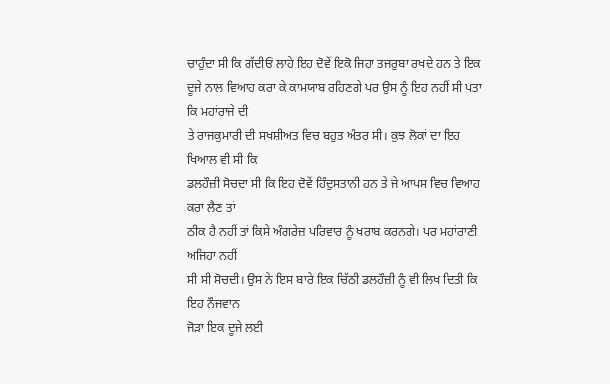ਚਾਹੁੰਦਾ ਸੀ ਕਿ ਗੱਦੀਓਂ ਲਾਹੇ ਇਹ ਦੋਵੇਂ ਇਕੋ ਜਿਹਾ ਤਜਰੁਬਾ ਰਖਦੇ ਹਨ ਤੇ ਇਕ
ਦੂਜੇ ਨਾਲ ਵਿਆਹ ਕਰਾ ਕੇ ਕਾਮਯਾਬ ਰਹਿਣਗੇ ਪਰ ਉਸ ਨੂੰ ਇਹ ਨਹੀਂ ਸੀ ਪਤਾ ਕਿ ਮਹਾਂਰਾਜੇ ਦੀ
ਤੇ ਰਾਜਕੁਮਾਰੀ ਦੀ ਸਖਸ਼ੀਅਤ ਵਿਚ ਬਹੁਤ ਅੰਤਰ ਸੀ। ਕੁਝ ਲੋਕਾਂ ਦਾ ਇਹ ਖਿਆਲ ਵੀ ਸੀ ਕਿ
ਡਲਹੌਜ਼ੀ ਸੋਚਦਾ ਸੀ ਕਿ ਇਹ ਦੋਵੇਂ ਹਿੰਦੁਸਤਾਨੀ ਹਨ ਤੇ ਜੇ ਆਪਸ ਵਿਚ ਵਿਆਹ ਕਰਾ ਲੈਣ ਤਾਂ
ਠੀਕ ਹੈ ਨਹੀਂ ਤਾਂ ਕਿਸੇ ਅੰਗਰੇਜ਼ ਪਰਿਵਾਰ ਨੂੰ ਖਰਾਬ ਕਰਨਗੇ। ਪਰ ਮਹਾਂਰਾਣੀ ਅਜਿਹਾ ਨਹੀਂ
ਸੀ ਸੀ ਸੋਚਦੀ। ਉਸ ਨੇ ਇਸ ਬਾਰੇ ਇਕ ਚਿੱਠੀ ਡਲਹੌਜ਼ੀ ਨੂੰ ਵੀ ਲਿਖ ਦਿਤੀ ਕਿ ਇਹ ਨੌਜਵਾਨ
ਜੋੜਾ ਇਕ ਦੂਜੇ ਲਈ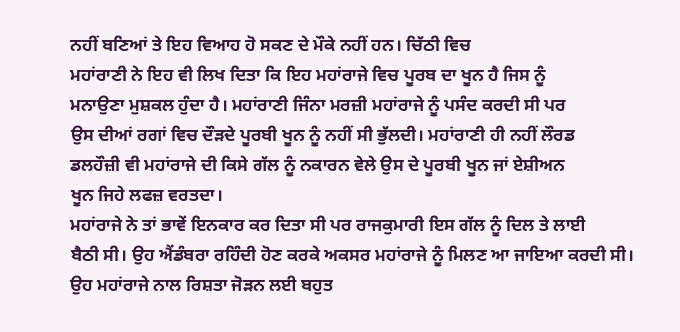ਨਹੀਂ ਬਣਿਆਂ ਤੇ ਇਹ ਵਿਆਹ ਹੋ ਸਕਣ ਦੇ ਮੌਕੇ ਨਹੀਂ ਹਨ। ਚਿੱਠੀ ਵਿਚ
ਮਹਾਂਰਾਣੀ ਨੇ ਇਹ ਵੀ ਲਿਖ ਦਿਤਾ ਕਿ ਇਹ ਮਹਾਂਰਾਜੇ ਵਿਚ ਪੂਰਬ ਦਾ ਖੂਨ ਹੈ ਜਿਸ ਨੂੰ
ਮਨਾਉਣਾ ਮੁਸ਼ਕਲ ਹੁੰਦਾ ਹੈ। ਮਹਾਂਰਾਣੀ ਜਿੰਨਾ ਮਰਜ਼ੀ ਮਹਾਂਰਾਜੇ ਨੂੰ ਪਸੰਦ ਕਰਦੀ ਸੀ ਪਰ
ਉਸ ਦੀਆਂ ਰਗਾਂ ਵਿਚ ਦੌੜਦੇ ਪੂਰਬੀ ਖੂਨ ਨੂੰ ਨਹੀਂ ਸੀ ਭੁੱਲਦੀ। ਮਹਾਂਰਾਣੀ ਹੀ ਨਹੀਂ ਲੌਰਡ
ਡਲਹੌਜ਼ੀ ਵੀ ਮਹਾਂਰਾਜੇ ਦੀ ਕਿਸੇ ਗੱਲ ਨੂੰ ਨਕਾਰਨ ਵੇਲੇ ਉਸ ਦੇ ਪੂਰਬੀ ਖੂਨ ਜਾਂ ਏਸ਼ੀਅਨ
ਖੂਨ ਜਿਹੇ ਲਫਜ਼ ਵਰਤਦਾ।
ਮਹਾਂਰਾਜੇ ਨੇ ਤਾਂ ਭਾਵੇਂ ਇਨਕਾਰ ਕਰ ਦਿਤਾ ਸੀ ਪਰ ਰਾਜਕੁਮਾਰੀ ਇਸ ਗੱਲ ਨੂੰ ਦਿਲ ਤੇ ਲਾਈ
ਬੈਠੀ ਸੀ। ਉਹ ਐਂਡੰਬਰਾ ਰਹਿੰਦੀ ਹੋਣ ਕਰਕੇ ਅਕਸਰ ਮਹਾਂਰਾਜੇ ਨੂੰ ਮਿਲਣ ਆ ਜਾਇਆ ਕਰਦੀ ਸੀ।
ਉਹ ਮਹਾਂਰਾਜੇ ਨਾਲ ਰਿਸ਼ਤਾ ਜੋੜਨ ਲਈ ਬਹੁਤ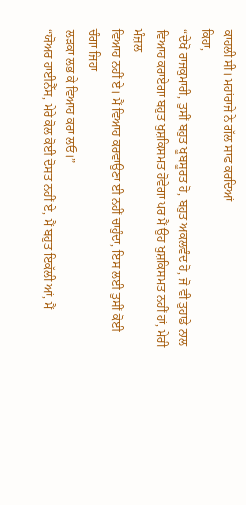ਕਾਹਲੀ ਸੀ। ਮਹਾਂਰਾਜੇ ਨੇ ਗੱਲ ਸਾਫ ਕਰਦਿਆਂ
ਕਿਹਾ,
“ਦੇਖੋ ਰਾਜਕੁਮਾਰੀ, ਤੁਸੀਂ ਬਹੁਤ ਖੂਬਸੂਰਤ ਹੋ, ਬਹੁਤ ਅਕਲਵੰਦ ਹੋ, ਜੋ ਵੀ ਤੁਹਾਡੇ ਨਾਲ
ਵਿਆਹ ਕਰਾਏਗਾ ਬਹੁਤ ਖੁਸ਼ਕਿਸਮਤ ਹੋਵੇਗਾ ਪਰ ਮੈਂ ਉਹ ਖੁਸ਼ਕਿਸਮਤ ਨਹੀਂ ਹਾਂ, ਮੇਰੀ ਮੰਜ਼ਲ
ਵਿਆਹ ਨਹੀਂ ਏ। ਮੈਂ ਵਿਆਹ ਕਰਵਾਉਣਾ ਈ ਨਹੀਂ ਚਾਹੁੰਦਾ, ਇਸ ਲਈ ਤੁਸੀਂ ਕੋਈ ਚੰਗਾ ਜਿਹਾ
ਲੜਕਾ ਲਭ ਕੇ ਵਿਆਹ ਕਰਾ ਲਓ।”
“ਯੋਅਰ ਹਾਈਨੈੱਸ, ਮੇਰੇ ਕੋਲ ਕੋਈ ਦੋਸਤ ਨਹੀਂ ਏ, ਮੈਂ ਬਹੁਤ ਇਕੱਲੀ ਆਂ, ਮੈਂ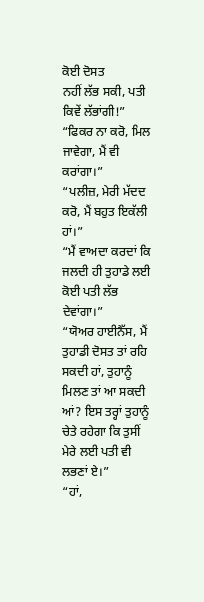ਕੋਈ ਦੋਸਤ
ਨਹੀਂ ਲੱਭ ਸਕੀ, ਪਤੀ ਕਿਵੇਂ ਲੱਭਾਂਗੀ!”
“ਫਿਕਰ ਨਾ ਕਰੋ, ਮਿਲ ਜਾਵੇਗਾ, ਮੈਂ ਵੀ ਕਰਾਂਗਾ।”
“ਪਲੀਜ਼, ਮੇਰੀ ਮੱਦਦ ਕਰੋ, ਮੈਂ ਬਹੁਤ ਇਕੱਲੀ ਹਾਂ।”
“ਮੈਂ ਵਾਅਦਾ ਕਰਦਾਂ ਕਿ ਜਲਦੀ ਹੀ ਤੁਹਾਡੇ ਲਈ ਕੋਈ ਪਤੀ ਲੱਭ ਦੇਵਾਂਗਾ।”
“ਯੋਅਰ ਹਾਈਨੈੱਸ, ਮੈਂ ਤੁਹਾਡੀ ਦੋਸਤ ਤਾਂ ਰਹਿ ਸਕਦੀ ਹਾਂ, ਤੁਹਾਨੂੰ ਮਿਲਣ ਤਾਂ ਆ ਸਕਦੀ
ਆਂ? ਇਸ ਤਰ੍ਹਾਂ ਤੁਹਾਨੂੰ ਚੇਤੇ ਰਹੇਗਾ ਕਿ ਤੁਸੀਂ ਮੇਰੇ ਲਈ ਪਤੀ ਵੀ ਲਭਣਾਂ ਏ।”
“ਹਾਂ,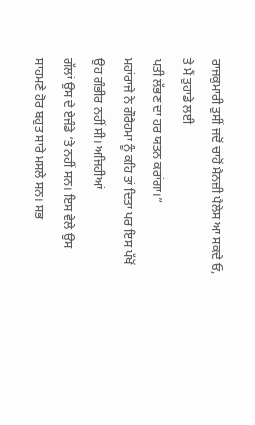ਰਾਜਕੁਮਾਰੀ ਤੁਸੀਂ ਜਦੋਂ ਚਾਹੋਂ ਮੈਨਜ਼ੀ ਪੈਲੇਸ ਆ ਸਕਦੇ ਓ, ਤੇ ਮੈਂ ਤੁਹਾਡੇ ਲਈ
ਪਤੀ ਲੱਭਣ ਦਾ ਹਰ ਯਤਨ ਕਰਾਂਗਾ।”
ਮਹਾਂਰਾਜੇ ਨੇ ਗੌਰੈਹਮਾ ਨੂੰ ਕਹਿ ਤਾਂ ਦਿਤਾ ਪਰ ਇਸ ਪੱਖੋਂ ਉਹ ਗੰਭੀਰ ਨਹੀਂ ਸੀ। ਅਜਿਹੀਆਂ
ਗੱਲਾਂ ਉਸ ਦੇ ਏਜੰਡੇ ‘ਤੇ ਨਹੀਂ ਸਨ। ਇਸ ਵੇਲੇ ਉਸ ਸਾਹਮਣੇ ਹੋਰ ਬਹੁਤ ਸਾਰੇ ਮਸਲੇ ਸਨ। ਸਭ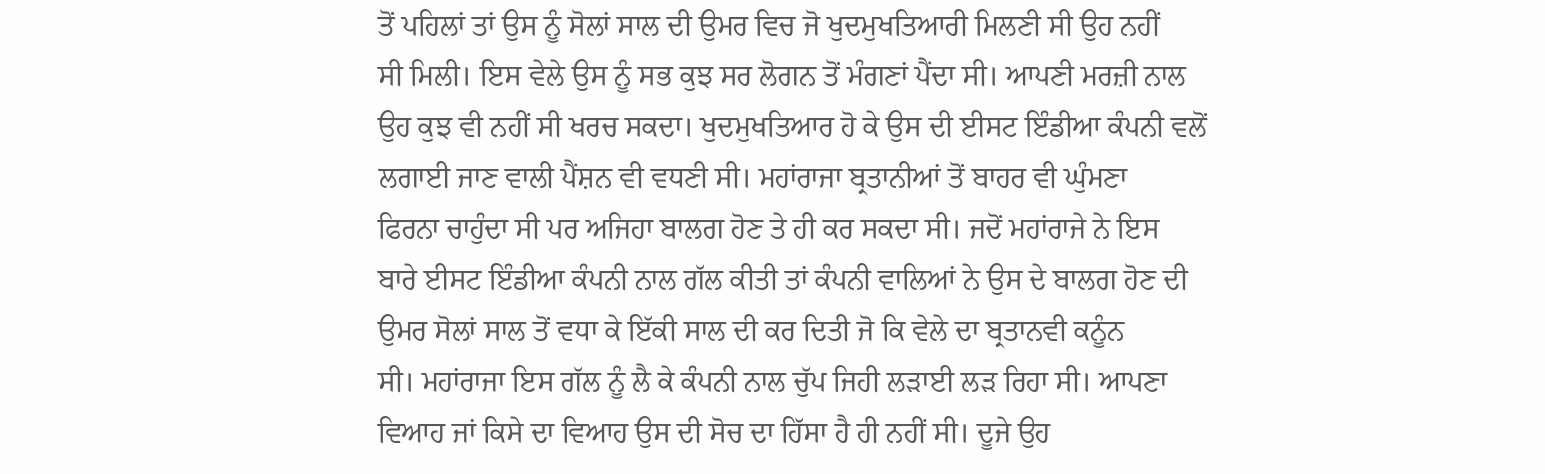ਤੋਂ ਪਹਿਲਾਂ ਤਾਂ ਉਸ ਨੂੰ ਸੋਲਾਂ ਸਾਲ ਦੀ ਉਮਰ ਵਿਚ ਜੋ ਖੁਦਮੁਖਤਿਆਰੀ ਮਿਲਣੀ ਸੀ ਉਹ ਨਹੀਂ
ਸੀ ਮਿਲੀ। ਇਸ ਵੇਲੇ ਉਸ ਨੂੰ ਸਭ ਕੁਝ ਸਰ ਲੋਗਨ ਤੋਂ ਮੰਗਣਾਂ ਪੈਂਦਾ ਸੀ। ਆਪਣੀ ਮਰਜ਼ੀ ਨਾਲ
ਉਹ ਕੁਝ ਵੀ ਨਹੀਂ ਸੀ ਖਰਚ ਸਕਦਾ। ਖੁਦਮੁਖਤਿਆਰ ਹੋ ਕੇ ਉਸ ਦੀ ਈਸਟ ਇੰਡੀਆ ਕੰਪਨੀ ਵਲੋਂ
ਲਗਾਈ ਜਾਣ ਵਾਲੀ ਪੈਂਸ਼ਨ ਵੀ ਵਧਣੀ ਸੀ। ਮਹਾਂਰਾਜਾ ਬ੍ਰਤਾਨੀਆਂ ਤੋਂ ਬਾਹਰ ਵੀ ਘੁੰਮਣਾ
ਫਿਰਨਾ ਚਾਹੁੰਦਾ ਸੀ ਪਰ ਅਜਿਹਾ ਬਾਲਗ ਹੋਣ ਤੇ ਹੀ ਕਰ ਸਕਦਾ ਸੀ। ਜਦੋਂ ਮਹਾਂਰਾਜੇ ਨੇ ਇਸ
ਬਾਰੇ ਈਸਟ ਇੰਡੀਆ ਕੰਪਨੀ ਨਾਲ ਗੱਲ ਕੀਤੀ ਤਾਂ ਕੰਪਨੀ ਵਾਲਿਆਂ ਨੇ ਉਸ ਦੇ ਬਾਲਗ ਹੋਣ ਦੀ
ਉਮਰ ਸੋਲਾਂ ਸਾਲ ਤੋਂ ਵਧਾ ਕੇ ਇੱਕੀ ਸਾਲ ਦੀ ਕਰ ਦਿਤੀ ਜੋ ਕਿ ਵੇਲੇ ਦਾ ਬ੍ਰਤਾਨਵੀ ਕਨੂੰਨ
ਸੀ। ਮਹਾਂਰਾਜਾ ਇਸ ਗੱਲ ਨੂੰ ਲੈ ਕੇ ਕੰਪਨੀ ਨਾਲ ਚੁੱਪ ਜਿਹੀ ਲੜਾਈ ਲੜ ਰਿਹਾ ਸੀ। ਆਪਣਾ
ਵਿਆਹ ਜਾਂ ਕਿਸੇ ਦਾ ਵਿਆਹ ਉਸ ਦੀ ਸੋਚ ਦਾ ਹਿੱਸਾ ਹੈ ਹੀ ਨਹੀਂ ਸੀ। ਦੂਜੇ ਉਹ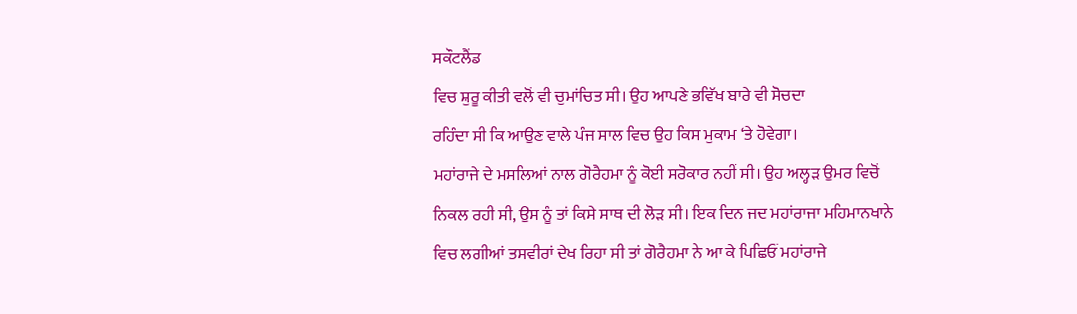ਸਕੌਟਲੈਂਡ
ਵਿਚ ਸ਼ੁਰੂ ਕੀਤੀ ਵਲੋਂ ਵੀ ਚੁਮਾਂਚਿਤ ਸੀ। ਉਹ ਆਪਣੇ ਭਵਿੱਖ ਬਾਰੇ ਵੀ ਸੋਚਦਾ
ਰਹਿੰਦਾ ਸੀ ਕਿ ਆਉਣ ਵਾਲੇ ਪੰਜ ਸਾਲ ਵਿਚ ਉਹ ਕਿਸ ਮੁਕਾਮ ‘ਤੇ ਹੋਵੇਗਾ।
ਮਹਾਂਰਾਜੇ ਦੇ ਮਸਲਿਆਂ ਨਾਲ ਗੋਰੈਹਮਾ ਨੂੰ ਕੋਈ ਸਰੋਕਾਰ ਨਹੀਂ ਸੀ। ਉਹ ਅਲ੍ਹੜ ਉਮਰ ਵਿਚੋਂ
ਨਿਕਲ ਰਹੀ ਸੀ, ਉਸ ਨੂੰ ਤਾਂ ਕਿਸੇ ਸਾਥ ਦੀ ਲੋੜ ਸੀ। ਇਕ ਦਿਨ ਜਦ ਮਹਾਂਰਾਜਾ ਮਹਿਮਾਨਖਾਨੇ
ਵਿਚ ਲਗੀਆਂ ਤਸਵੀਰਾਂ ਦੇਖ ਰਿਹਾ ਸੀ ਤਾਂ ਗੋਰੈਹਮਾ ਨੇ ਆ ਕੇ ਪਿਛਿਓਂ ਮਹਾਂਰਾਜੇ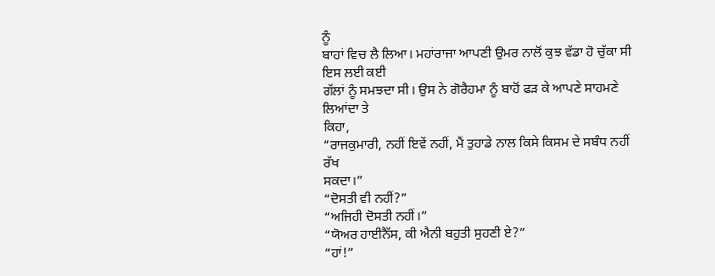ਨੂੰ
ਬਾਹਾਂ ਵਿਚ ਲੈ ਲਿਆ। ਮਹਾਂਰਾਜਾ ਆਪਣੀ ਉਮਰ ਨਾਲੋਂ ਕੁਝ ਵੱਡਾ ਹੋ ਚੁੱਕਾ ਸੀ ਇਸ ਲਈ ਕਈ
ਗੱਲਾਂ ਨੂੰ ਸਮਝਦਾ ਸੀ। ਉਸ ਨੇ ਗੋਰੈਹਮਾ ਨੂੰ ਬਾਹੋਂ ਫੜ ਕੇ ਆਪਣੇ ਸਾਹਮਣੇ ਲਿਆਂਦਾ ਤੇ
ਕਿਹਾ,
“ਰਾਜਕੁਮਾਰੀ, ਨਹੀਂ ਇਵੇਂ ਨਹੀਂ, ਮੈਂ ਤੁਹਾਡੇ ਨਾਲ ਕਿਸੇ ਕਿਸਮ ਦੇ ਸਬੰਧ ਨਹੀਂ ਰੱਖ
ਸਕਦਾ।”
“ਦੋਸਤੀ ਵੀ ਨਹੀਂ?”
“ਅਜਿਹੀ ਦੋਸਤੀ ਨਹੀਂ।”
“ਯੋਅਰ ਹਾਈਨੈੱਸ, ਕੀ ਐਨੀ ਬਹੁਤੀ ਸੁਹਣੀ ਏ?”
“ਹਾਂ!”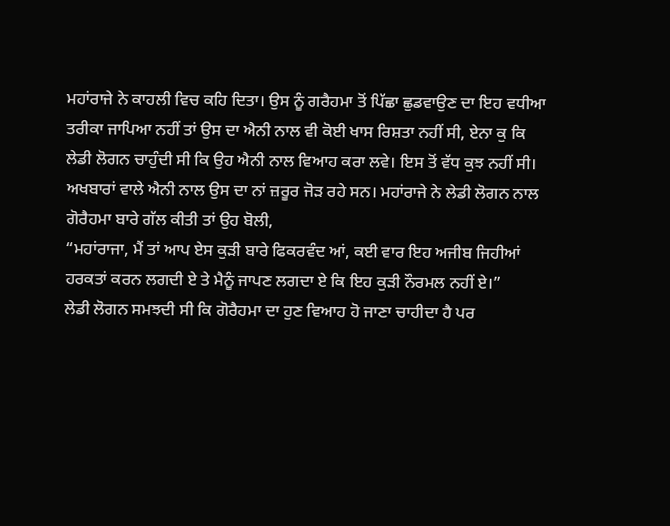ਮਹਾਂਰਾਜੇ ਨੇ ਕਾਹਲੀ ਵਿਚ ਕਹਿ ਦਿਤਾ। ਉਸ ਨੂੰ ਗਰੈਹਮਾ ਤੋਂ ਪਿੱਛਾ ਛੁਡਵਾਉਣ ਦਾ ਇਹ ਵਧੀਆ
ਤਰੀਕਾ ਜਾਪਿਆ ਨਹੀਂ ਤਾਂ ਉਸ ਦਾ ਐਨੀ ਨਾਲ ਵੀ ਕੋਈ ਖਾਸ ਰਿਸ਼ਤਾ ਨਹੀਂ ਸੀ, ਏਨਾ ਕੁ ਕਿ
ਲੇਡੀ ਲੋਗਨ ਚਾਹੁੰਦੀ ਸੀ ਕਿ ਉਹ ਐਨੀ ਨਾਲ ਵਿਆਹ ਕਰਾ ਲਵੇ। ਇਸ ਤੋਂ ਵੱਧ ਕੁਝ ਨਹੀਂ ਸੀ।
ਅਖਬਾਰਾਂ ਵਾਲੇ ਐਨੀ ਨਾਲ ਉਸ ਦਾ ਨਾਂ ਜ਼ਰੂਰ ਜੋੜ ਰਹੇ ਸਨ। ਮਹਾਂਰਾਜੇ ਨੇ ਲੇਡੀ ਲੋਗਨ ਨਾਲ
ਗੋਰੈਹਮਾ ਬਾਰੇ ਗੱਲ ਕੀਤੀ ਤਾਂ ਉਹ ਬੋਲੀ,
“ਮਹਾਂਰਾਜਾ, ਮੈਂ ਤਾਂ ਆਪ ਏਸ ਕੁੜੀ ਬਾਰੇ ਫਿਕਰਵੰਦ ਆਂ, ਕਈ ਵਾਰ ਇਹ ਅਜੀਬ ਜਿਹੀਆਂ
ਹਰਕਤਾਂ ਕਰਨ ਲਗਦੀ ਏ ਤੇ ਮੈਨੂੰ ਜਾਪਣ ਲਗਦਾ ਏ ਕਿ ਇਹ ਕੁੜੀ ਨੌਰਮਲ ਨਹੀਂ ਏ।”
ਲੇਡੀ ਲੋਗਨ ਸਮਝਦੀ ਸੀ ਕਿ ਗੋਰੈਹਮਾ ਦਾ ਹੁਣ ਵਿਆਹ ਹੋ ਜਾਣਾ ਚਾਹੀਦਾ ਹੈ ਪਰ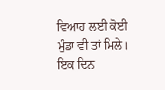ਵਿਆਹ ਲਈ ਕੋਈ
ਮੁੰਡਾ ਵੀ ਤਾਂ ਮਿਲੇ।
ਇਕ ਦਿਨ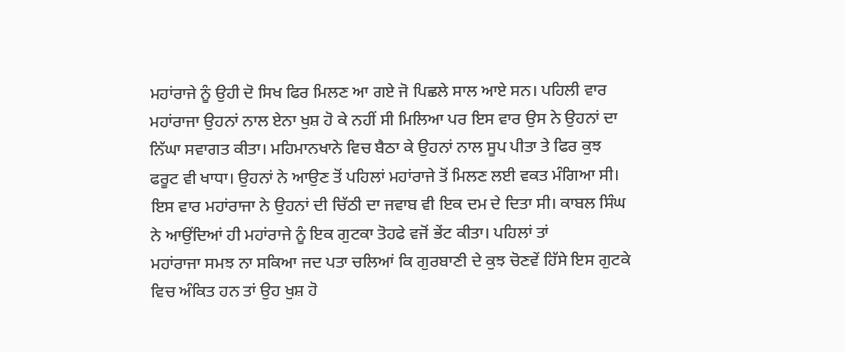ਮਹਾਂਰਾਜੇ ਨੂੰ ਉਹੀ ਦੋ ਸਿਖ ਫਿਰ ਮਿਲਣ ਆ ਗਏ ਜੋ ਪਿਛਲੇ ਸਾਲ ਆਏ ਸਨ। ਪਹਿਲੀ ਵਾਰ
ਮਹਾਂਰਾਜਾ ਉਹਨਾਂ ਨਾਲ ਏਨਾ ਖੁਸ਼ ਹੋ ਕੇ ਨਹੀਂ ਸੀ ਮਿਲਿਆ ਪਰ ਇਸ ਵਾਰ ਉਸ ਨੇ ਉਹਨਾਂ ਦਾ
ਨਿੱਘਾ ਸਵਾਗਤ ਕੀਤਾ। ਮਹਿਮਾਨਖਾਨੇ ਵਿਚ ਬੈਠਾ ਕੇ ਉਹਨਾਂ ਨਾਲ ਸੂਪ ਪੀਤਾ ਤੇ ਫਿਰ ਕੁਝ
ਫਰੂਟ ਵੀ ਖਾਧਾ। ਉਹਨਾਂ ਨੇ ਆਉਣ ਤੋਂ ਪਹਿਲਾਂ ਮਹਾਂਰਾਜੇ ਤੋਂ ਮਿਲਣ ਲਈ ਵਕਤ ਮੰਗਿਆ ਸੀ।
ਇਸ ਵਾਰ ਮਹਾਂਰਾਜਾ ਨੇ ਉਹਨਾਂ ਦੀ ਚਿੱਠੀ ਦਾ ਜਵਾਬ ਵੀ ਇਕ ਦਮ ਦੇ ਦਿਤਾ ਸੀ। ਕਾਬਲ ਸਿੰਘ
ਨੇ ਆਉਂਦਿਆਂ ਹੀ ਮਹਾਂਰਾਜੇ ਨੂੰ ਇਕ ਗੁਟਕਾ ਤੋਹਫੇ ਵਜੋਂ ਭੇਂਟ ਕੀਤਾ। ਪਹਿਲਾਂ ਤਾਂ
ਮਹਾਂਰਾਜਾ ਸਮਝ ਨਾ ਸਕਿਆ ਜਦ ਪਤਾ ਚਲਿਆਂ ਕਿ ਗੁਰਬਾਣੀ ਦੇ ਕੁਝ ਚੋਣਵੇਂ ਹਿੱਸੇ ਇਸ ਗੁਟਕੇ
ਵਿਚ ਅੰਕਿਤ ਹਨ ਤਾਂ ਉਹ ਖੁਸ਼ ਹੋ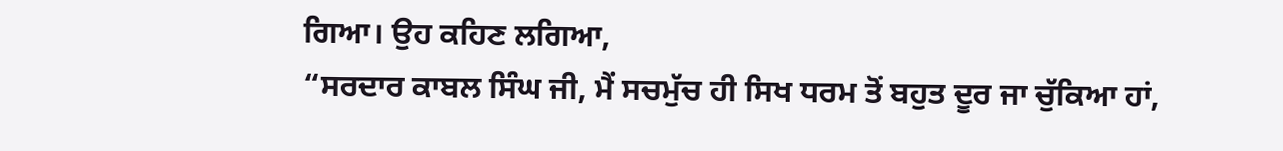ਗਿਆ। ਉਹ ਕਹਿਣ ਲਗਿਆ,
“ਸਰਦਾਰ ਕਾਬਲ ਸਿੰਘ ਜੀ, ਮੈਂ ਸਚਮੁੱਚ ਹੀ ਸਿਖ ਧਰਮ ਤੋਂ ਬਹੁਤ ਦੂਰ ਜਾ ਚੁੱਕਿਆ ਹਾਂ,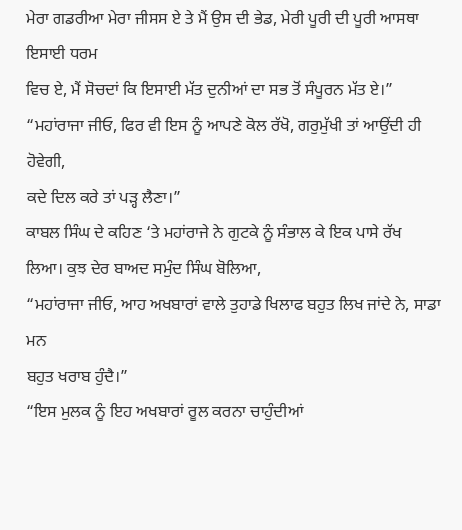ਮੇਰਾ ਗਡਰੀਆ ਮੇਰਾ ਜੀਸਸ ਏ ਤੇ ਮੈਂ ਉਸ ਦੀ ਭੇਡ, ਮੇਰੀ ਪੂਰੀ ਦੀ ਪੂਰੀ ਆਸਥਾ ਇਸਾਈ ਧਰਮ
ਵਿਚ ਏ, ਮੈਂ ਸੋਚਦਾਂ ਕਿ ਇਸਾਈ ਮੱਤ ਦੁਨੀਆਂ ਦਾ ਸਭ ਤੋਂ ਸੰਪੂਰਨ ਮੱਤ ਏ।”
“ਮਹਾਂਰਾਜਾ ਜੀਓ, ਫਿਰ ਵੀ ਇਸ ਨੂੰ ਆਪਣੇ ਕੋਲ ਰੱਖੋ, ਗਰੁਮੁੱਖੀ ਤਾਂ ਆਉਂਦੀ ਹੀ ਹੋਵੇਗੀ,
ਕਦੇ ਦਿਲ ਕਰੇ ਤਾਂ ਪੜ੍ਹ ਲੈਣਾ।”
ਕਾਬਲ ਸਿੰਘ ਦੇ ਕਹਿਣ ‘ਤੇ ਮਹਾਂਰਾਜੇ ਨੇ ਗੁਟਕੇ ਨੂੰ ਸੰਭਾਲ ਕੇ ਇਕ ਪਾਸੇ ਰੱਖ
ਲਿਆ। ਕੁਝ ਦੇਰ ਬਾਅਦ ਸਮੁੰਦ ਸਿੰਘ ਬੋਲਿਆ,
“ਮਹਾਂਰਾਜਾ ਜੀਓ, ਆਹ ਅਖਬਾਰਾਂ ਵਾਲੇ ਤੁਹਾਡੇ ਖਿਲਾਫ ਬਹੁਤ ਲਿਖ ਜਾਂਦੇ ਨੇ, ਸਾਡਾ ਮਨ
ਬਹੁਤ ਖਰਾਬ ਹੁੰਦੈ।”
“ਇਸ ਮੁਲਕ ਨੂੰ ਇਹ ਅਖਬਾਰਾਂ ਰੂਲ ਕਰਨਾ ਚਾਹੁੰਦੀਆਂ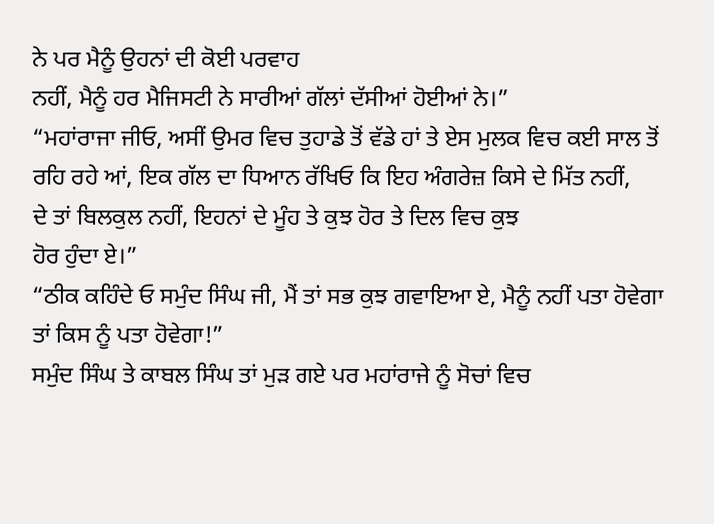ਨੇ ਪਰ ਮੈਨੂੰ ਉਹਨਾਂ ਦੀ ਕੋਈ ਪਰਵਾਹ
ਨਹੀਂ, ਮੈਨੂੰ ਹਰ ਮੈਜਿਸਟੀ ਨੇ ਸਾਰੀਆਂ ਗੱਲਾਂ ਦੱਸੀਆਂ ਹੋਈਆਂ ਨੇ।”
“ਮਹਾਂਰਾਜਾ ਜੀਓ, ਅਸੀਂ ਉਮਰ ਵਿਚ ਤੁਹਾਡੇ ਤੋਂ ਵੱਡੇ ਹਾਂ ਤੇ ਏਸ ਮੁਲਕ ਵਿਚ ਕਈ ਸਾਲ ਤੋਂ
ਰਹਿ ਰਹੇ ਆਂ, ਇਕ ਗੱਲ ਦਾ ਧਿਆਨ ਰੱਖਿਓ ਕਿ ਇਹ ਅੰਗਰੇਜ਼ ਕਿਸੇ ਦੇ ਮਿੱਤ ਨਹੀਂ,
ਦੇ ਤਾਂ ਬਿਲਕੁਲ ਨਹੀਂ, ਇਹਨਾਂ ਦੇ ਮੂੰਹ ਤੇ ਕੁਝ ਹੋਰ ਤੇ ਦਿਲ ਵਿਚ ਕੁਝ
ਹੋਰ ਹੁੰਦਾ ਏ।”
“ਠੀਕ ਕਹਿੰਦੇ ਓ ਸਮੁੰਦ ਸਿੰਘ ਜੀ, ਮੈਂ ਤਾਂ ਸਭ ਕੁਝ ਗਵਾਇਆ ਏ, ਮੈਨੂੰ ਨਹੀਂ ਪਤਾ ਹੋਵੇਗਾ
ਤਾਂ ਕਿਸ ਨੂੰ ਪਤਾ ਹੋਵੇਗਾ!”
ਸਮੁੰਦ ਸਿੰਘ ਤੇ ਕਾਬਲ ਸਿੰਘ ਤਾਂ ਮੁੜ ਗਏ ਪਰ ਮਹਾਂਰਾਜੇ ਨੂੰ ਸੋਚਾਂ ਵਿਚ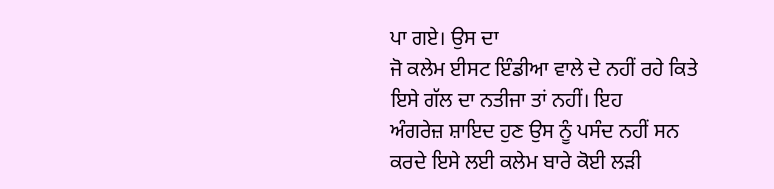ਪਾ ਗਏ। ਉਸ ਦਾ
ਜੋ ਕਲੇਮ ਈਸਟ ਇੰਡੀਆ ਵਾਲੇ ਦੇ ਨਹੀਂ ਰਹੇ ਕਿਤੇ ਇਸੇ ਗੱਲ ਦਾ ਨਤੀਜਾ ਤਾਂ ਨਹੀਂ। ਇਹ
ਅੰਗਰੇਜ਼ ਸ਼ਾਇਦ ਹੁਣ ਉਸ ਨੂੰ ਪਸੰਦ ਨਹੀਂ ਸਨ ਕਰਦੇ ਇਸੇ ਲਈ ਕਲੇਮ ਬਾਰੇ ਕੋਈ ਲੜੀ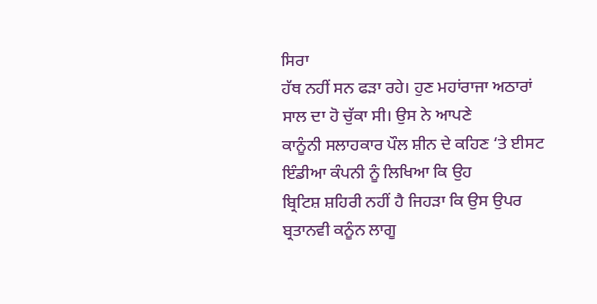ਸਿਰਾ
ਹੱਥ ਨਹੀਂ ਸਨ ਫੜਾ ਰਹੇ। ਹੁਣ ਮਹਾਂਰਾਜਾ ਅਠਾਰਾਂ ਸਾਲ ਦਾ ਹੋ ਚੁੱਕਾ ਸੀ। ਉਸ ਨੇ ਆਪਣੇ
ਕਾਨੂੰਨੀ ਸਲਾਹਕਾਰ ਪੌਲ ਸ਼ੀਨ ਦੇ ਕਹਿਣ ‘ਤੇ ਈਸਟ ਇੰਡੀਆ ਕੰਪਨੀ ਨੂੰ ਲਿਖਿਆ ਕਿ ਉਹ
ਬ੍ਰਿਟਿਸ਼ ਸ਼ਹਿਰੀ ਨਹੀਂ ਹੈ ਜਿਹੜਾ ਕਿ ਉਸ ਉਪਰ ਬ੍ਰਤਾਨਵੀ ਕਨੂੰਨ ਲਾਗੂ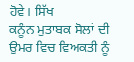ਹੋਵੇ। ਸਿੱਖ
ਕਨੂੰਨ ਮੁਤਾਬਕ ਸੋਲਾਂ ਦੀ ਉਮਰ ਵਿਚ ਵਿਅਕਤੀ ਨੂੰ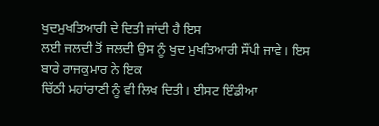ਖੁਦਮੁਖਤਿਆਰੀ ਦੇ ਦਿਤੀ ਜਾਂਦੀ ਹੈ ਇਸ
ਲਈ ਜਲਦੀ ਤੋਂ ਜਲਦੀ ਉਸ ਨੂੰ ਖੁਦ ਮੁਖਤਿਆਰੀ ਸੌਂਪੀ ਜਾਵੇ। ਇਸ ਬਾਰੇ ਰਾਜਕੁਮਾਰ ਨੇ ਇਕ
ਚਿੱਠੀ ਮਹਾਂਰਾਣੀ ਨੂੰ ਵੀ ਲਿਖ ਦਿਤੀ। ਈਸਟ ਇੰਡੀਆ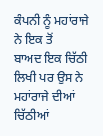ਕੰਪਨੀ ਨੂੰ ਮਹਾਂਰਾਜੇ ਨੇ ਇਕ ਤੋਂ
ਬਾਅਦ ਇਕ ਚਿੱਠੀ ਲਿਖੀ ਪਰ ਉਸ ਨੇ ਮਹਾਂਰਾਜੇ ਦੀਆਂ ਚਿੱਠੀਆਂ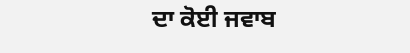ਦਾ ਕੋਈ ਜਵਾਬ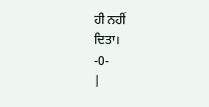ਹੀ ਨਹੀਂ
ਦਿਤਾ।
-0-
|